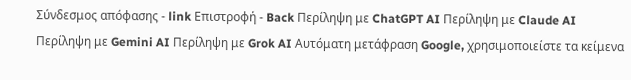Σύνδεσμος απόφασης - link Επιστροφή - Back Περίληψη με ChatGPT AI Περίληψη με Claude AI Περίληψη με Gemini AI Περίληψη με Grok AI Αυτόματη μετάφραση Google, χρησιμοποιείστε τα κείμενα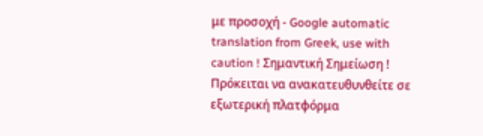με προσοχή - Google automatic translation from Greek, use with caution ! Σημαντική Σημείωση ! Πρόκειται να ανακατευθυνθείτε σε εξωτερική πλατφόρμα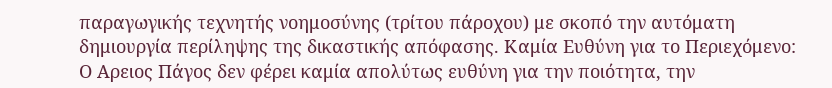παραγωγικής τεχνητής νοημοσύνης (τρίτου πάροχου) με σκοπό την αυτόματη δημιουργία περίληψης της δικαστικής απόφασης. Καμία Ευθύνη για το Περιεχόμενο: Ο Αρειος Πάγος δεν φέρει καμία απολύτως ευθύνη για την ποιότητα, την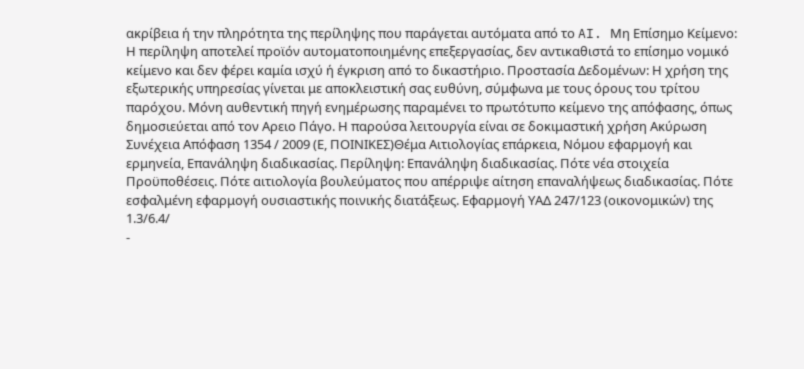ακρίβεια ή την πληρότητα της περίληψης που παράγεται αυτόματα από το AI. Μη Επίσημο Κείμενο: Η περίληψη αποτελεί προϊόν αυτοματοποιημένης επεξεργασίας, δεν αντικαθιστά το επίσημο νομικό κείμενο και δεν φέρει καμία ισχύ ή έγκριση από το δικαστήριο. Προστασία Δεδομένων: Η χρήση της εξωτερικής υπηρεσίας γίνεται με αποκλειστική σας ευθύνη, σύμφωνα με τους όρους του τρίτου παρόχου. Μόνη αυθεντική πηγή ενημέρωσης παραμένει το πρωτότυπο κείμενο της απόφασης, όπως δημοσιεύεται από τον Αρειο Πάγο. Η παρούσα λειτουργία είναι σε δοκιμαστική χρήση Ακύρωση Συνέχεια Απόφαση 1354 / 2009 (Ε, ΠΟΙΝΙΚΕΣ)Θέμα Αιτιολογίας επάρκεια, Νόμου εφαρμογή και ερμηνεία, Επανάληψη διαδικασίας. Περίληψη: Επανάληψη διαδικασίας. Πότε νέα στοιχεία Προϋποθέσεις. Πότε αιτιολογία βουλεύματος που απέρριψε αίτηση επαναλήψεως διαδικασίας. Πότε εσφαλμένη εφαρμογή ουσιαστικής ποινικής διατάξεως. Εφαρμογή ΥΑΔ 247/123 (οικονομικών) της 1.3/6.4/
-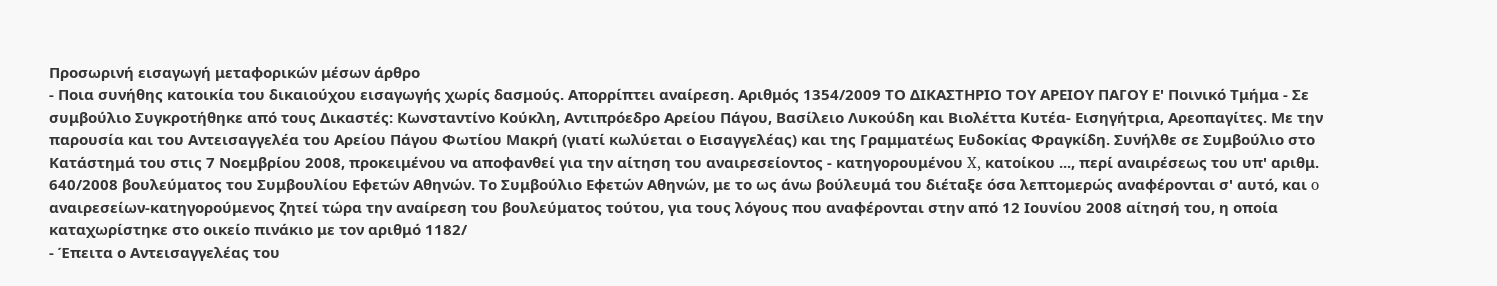Προσωρινή εισαγωγή μεταφορικών μέσων άρθρο
- Ποια συνήθης κατοικία του δικαιούχου εισαγωγής χωρίς δασμούς. Απορρίπτει αναίρεση. Αριθμός 1354/2009 ΤΟ ΔΙΚΑΣΤΗΡΙΟ ΤΟΥ ΑΡΕΙΟΥ ΠΑΓΟΥ Ε' Ποινικό Τμήμα - Σε συμβούλιο Συγκροτήθηκε από τους Δικαστές: Κωνσταντίνο Κούκλη, Αντιπρόεδρο Αρείου Πάγου, Βασίλειο Λυκούδη και Βιολέττα Κυτέα- Εισηγήτρια, Αρεοπαγίτες. Με την παρουσία και του Αντεισαγγελέα του Αρείου Πάγου Φωτίου Μακρή (γιατί κωλύεται ο Εισαγγελέας) και της Γραμματέως Ευδοκίας Φραγκίδη. Συνήλθε σε Συμβούλιο στο Κατάστημά του στις 7 Νοεμβρίου 2008, προκειμένου να αποφανθεί για την αίτηση του αναιρεσείοντος - κατηγορουμένου X, κατοίκου ..., περί αναιρέσεως του υπ' αριθμ. 640/2008 βουλεύματος του Συμβουλίου Εφετών Αθηνών. Το Συμβούλιο Εφετών Αθηνών, με το ως άνω βούλευμά του διέταξε όσα λεπτομερώς αναφέρονται σ' αυτό, και o αναιρεσείων-κατηγορούμενος ζητεί τώρα την αναίρεση του βουλεύματος τούτου, για τους λόγους που αναφέρονται στην από 12 Ιουνίου 2008 αίτησή του, η οποία καταχωρίστηκε στο οικείο πινάκιο με τον αριθμό 1182/
- Έπειτα ο Αντεισαγγελέας του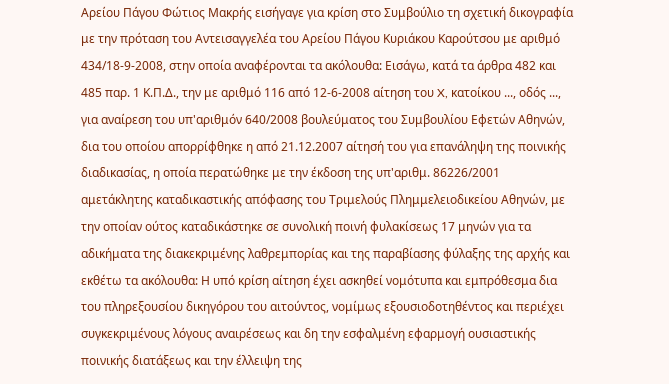Αρείου Πάγου Φώτιος Μακρής εισήγαγε για κρίση στο Συμβούλιο τη σχετική δικογραφία με την πρόταση του Αντεισαγγελέα του Αρείου Πάγου Κυριάκου Καρούτσου με αριθμό 434/18-9-2008, στην οποία αναφέρονται τα ακόλουθα: Εισάγω, κατά τα άρθρα 482 και 485 παρ. 1 Κ.Π.Δ., την με αριθμό 116 από 12-6-2008 αίτηση του X, κατοίκου ..., οδός ..., για αναίρεση του υπ'αριθμόν 640/2008 βουλεύματος του Συμβουλίου Εφετών Αθηνών, δια του οποίου απορρίφθηκε η από 21.12.2007 αίτησή του για επανάληψη της ποινικής διαδικασίας, η οποία περατώθηκε με την έκδοση της υπ'αριθμ. 86226/2001 αμετάκλητης καταδικαστικής απόφασης του Τριμελούς Πλημμελειοδικείου Αθηνών, με την οποίαν ούτος καταδικάστηκε σε συνολική ποινή φυλακίσεως 17 μηνών για τα αδικήματα της διακεκριμένης λαθρεμπορίας και της παραβίασης φύλαξης της αρχής και εκθέτω τα ακόλουθα: Η υπό κρίση αίτηση έχει ασκηθεί νομότυπα και εμπρόθεσμα δια του πληρεξουσίου δικηγόρου του αιτούντος, νομίμως εξουσιοδοτηθέντος και περιέχει συγκεκριμένους λόγους αναιρέσεως και δη την εσφαλμένη εφαρμογή ουσιαστικής ποινικής διατάξεως και την έλλειψη της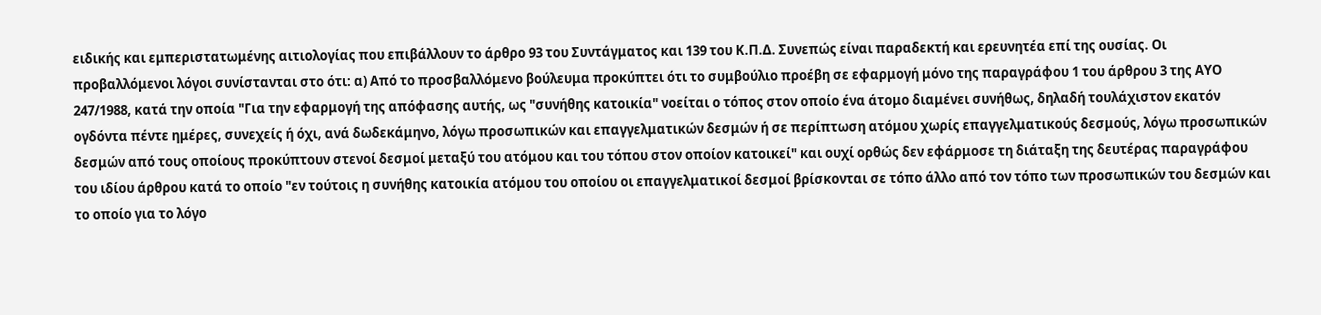ειδικής και εμπεριστατωμένης αιτιολογίας που επιβάλλουν το άρθρο 93 του Συντάγματος και 139 του Κ.Π.Δ. Συνεπώς είναι παραδεκτή και ερευνητέα επί της ουσίας. Οι προβαλλόμενοι λόγοι συνίστανται στο ότι: α) Από το προσβαλλόμενο βούλευμα προκύπτει ότι το συμβούλιο προέβη σε εφαρμογή μόνο της παραγράφου 1 του άρθρου 3 της ΑΥΟ 247/1988, κατά την οποία "Για την εφαρμογή της απόφασης αυτής, ως "συνήθης κατοικία" νοείται ο τόπος στον οποίο ένα άτομο διαμένει συνήθως, δηλαδή τουλάχιστον εκατόν ογδόντα πέντε ημέρες, συνεχείς ή όχι, ανά δωδεκάμηνο, λόγω προσωπικών και επαγγελματικών δεσμών ή σε περίπτωση ατόμου χωρίς επαγγελματικούς δεσμούς, λόγω προσωπικών δεσμών από τους οποίους προκύπτουν στενοί δεσμοί μεταξύ του ατόμου και του τόπου στον οποίον κατοικεί" και ουχί ορθώς δεν εφάρμοσε τη διάταξη της δευτέρας παραγράφου του ιδίου άρθρου κατά το οποίο "εν τούτοις η συνήθης κατοικία ατόμου του οποίου οι επαγγελματικοί δεσμοί βρίσκονται σε τόπο άλλο από τον τόπο των προσωπικών του δεσμών και το οποίο για το λόγο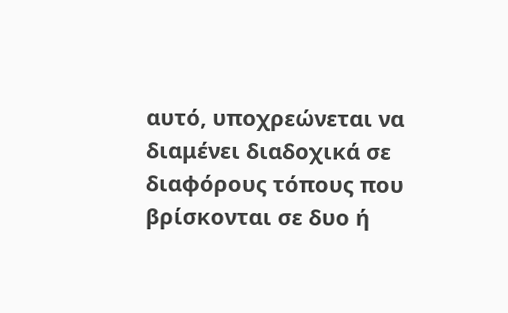αυτό, υποχρεώνεται να διαμένει διαδοχικά σε διαφόρους τόπους που βρίσκονται σε δυο ή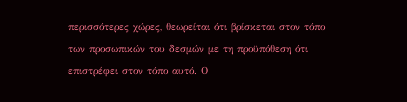περισσότερες χώρες, θεωρείται ότι βρίσκεται στον τόπο των προσωπικών του δεσμών με τη προϋπόθεση ότι επιστρέφει στον τόπο αυτό. Ο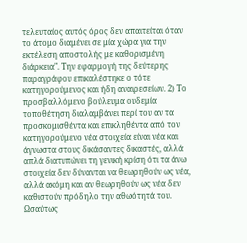τελευταίος αυτός όρος δεν απαιτείται όταν το άτομο διαμένει σε μία χώρα για την εκτέλεση αποστολής με καθορισμένη διάρκεια". Την εφαρμογή της δεύτερης παραγράφου επικαλέστηκε ο τότε κατηγορούμενος και ήδη αναιρεσείων. 2) Το προσβαλλόμενο βούλευμα ουδεμία τοποθέτηση διαλαμβάνει περί του αν τα προσκομισθέντα και επικληθέντα από τον κατηγορούμενο νέα στοιχεία είναι νέα και άγνωστα στους δικάσαντες δικαστές, αλλά απλά διατυπώνει τη γενική κρίση ότι τα άνω στοιχεία δεν δύνανται να θεωρηθούν ως νέα, αλλά ακόμη και αν θεωρηθούν ως νέα δεν καθιστούν πρόδηλο την αθωότητά του. Ωσαύτως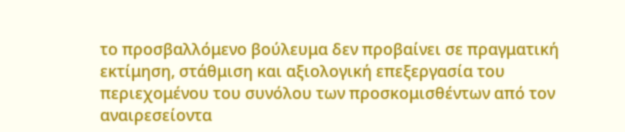το προσβαλλόμενο βούλευμα δεν προβαίνει σε πραγματική εκτίμηση, στάθμιση και αξιολογική επεξεργασία του περιεχομένου του συνόλου των προσκομισθέντων από τον αναιρεσείοντα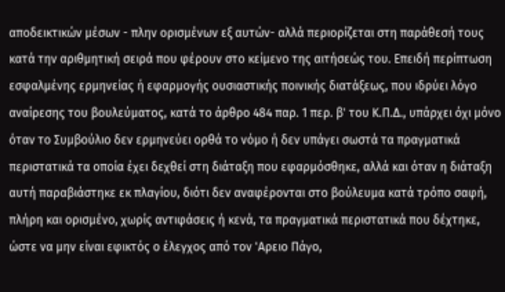αποδεικτικών μέσων - πλην ορισμένων εξ αυτών- αλλά περιορίζεται στη παράθεσή τους κατά την αριθμητική σειρά που φέρουν στο κείμενο της αιτήσεώς του. Επειδή περίπτωση εσφαλμένης ερμηνείας ή εφαρμογής ουσιαστικής ποινικής διατάξεως, που ιδρύει λόγο αναίρεσης του βουλεύματος, κατά το άρθρο 484 παρ. 1 περ. β' του Κ.Π.Δ., υπάρχει όχι μόνο όταν το Συμβούλιο δεν ερμηνεύει ορθά το νόμο ή δεν υπάγει σωστά τα πραγματικά περιστατικά τα οποία έχει δεχθεί στη διάταξη που εφαρμόσθηκε, αλλά και όταν η διάταξη αυτή παραβιάστηκε εκ πλαγίου, διότι δεν αναφέρονται στο βούλευμα κατά τρόπο σαφή, πλήρη και ορισμένο, χωρίς αντιφάσεις ή κενά, τα πραγματικά περιστατικά που δέχτηκε, ώστε να μην είναι εφικτός ο έλεγχος από τον 'Αρειο Πάγο,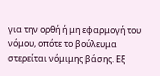για την ορθή ή μη εφαρμογή του νόμου, οπότε το βούλευμα στερείται νόμιμης βάσης. Εξ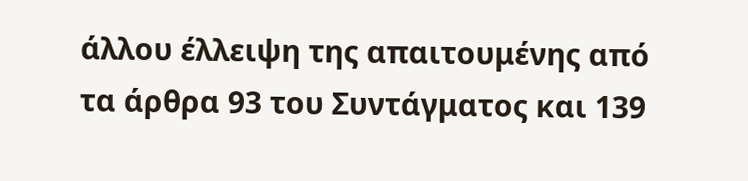άλλου έλλειψη της απαιτουμένης από τα άρθρα 93 του Συντάγματος και 139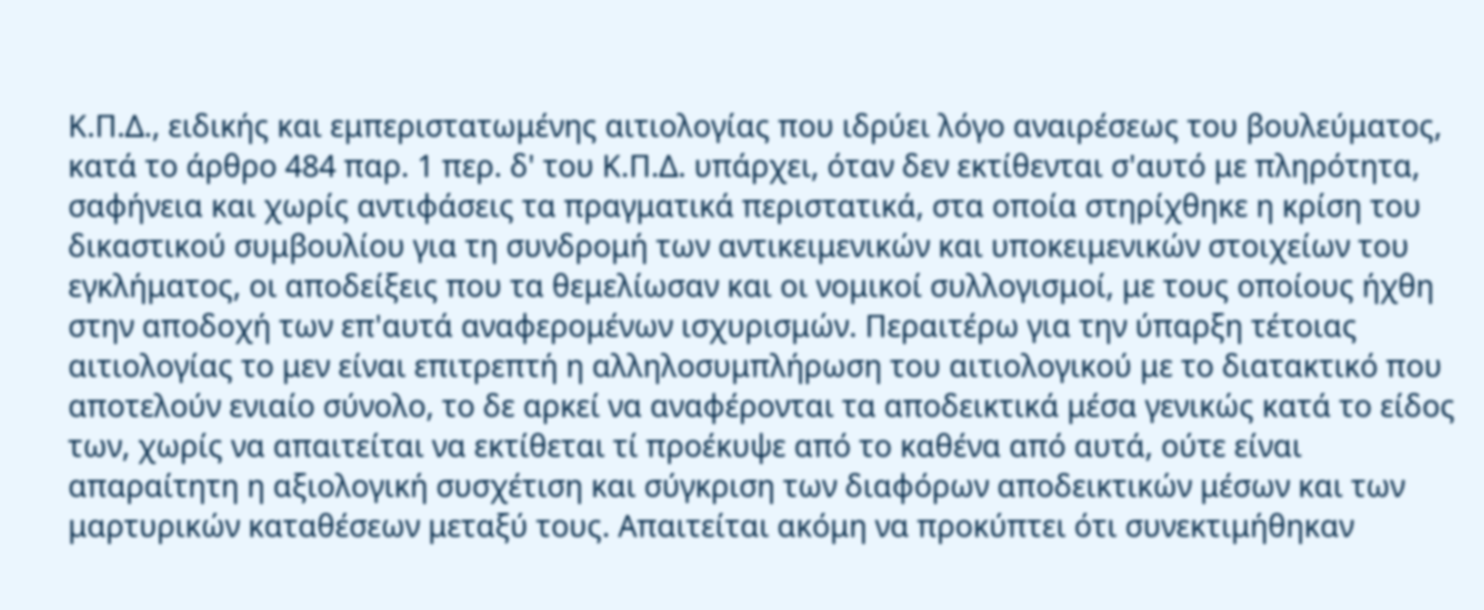Κ.Π.Δ., ειδικής και εμπεριστατωμένης αιτιολογίας που ιδρύει λόγο αναιρέσεως του βουλεύματος, κατά το άρθρο 484 παρ. 1 περ. δ' του Κ.Π.Δ. υπάρχει, όταν δεν εκτίθενται σ'αυτό με πληρότητα, σαφήνεια και χωρίς αντιφάσεις τα πραγματικά περιστατικά, στα οποία στηρίχθηκε η κρίση του δικαστικού συμβουλίου για τη συνδρομή των αντικειμενικών και υποκειμενικών στοιχείων του εγκλήματος, οι αποδείξεις που τα θεμελίωσαν και οι νομικοί συλλογισμοί, με τους οποίους ήχθη στην αποδοχή των επ'αυτά αναφερομένων ισχυρισμών. Περαιτέρω για την ύπαρξη τέτοιας αιτιολογίας το μεν είναι επιτρεπτή η αλληλοσυμπλήρωση του αιτιολογικού με το διατακτικό που αποτελούν ενιαίο σύνολο, το δε αρκεί να αναφέρονται τα αποδεικτικά μέσα γενικώς κατά το είδος των, χωρίς να απαιτείται να εκτίθεται τί προέκυψε από το καθένα από αυτά, ούτε είναι απαραίτητη η αξιολογική συσχέτιση και σύγκριση των διαφόρων αποδεικτικών μέσων και των μαρτυρικών καταθέσεων μεταξύ τους. Απαιτείται ακόμη να προκύπτει ότι συνεκτιμήθηκαν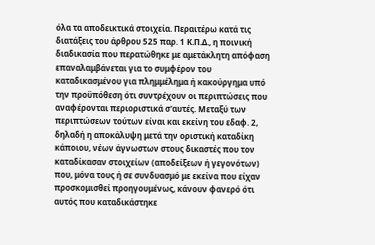όλα τα αποδεικτικά στοιχεία. Περαιτέρω κατά τις διατάξεις του άρθρου 525 παρ. 1 Κ.Π.Δ., η ποινική διαδικασία που περατώθηκε με αμετάκλητη απόφαση επαναλαμβάνεται για το συμφέρον του καταδικασμένου για πλημμέλημα ή κακούργημα υπό την προϋπόθεση ότι συντρέχουν οι περιπτώσεις που αναφέρονται περιοριστικά σ'αυτές. Μεταξύ των περιπτώσεων τούτων είναι και εκείνη του εδαφ. 2, δηλαδή η αποκάλυψη μετά την οριστική καταδίκη κάποιου, νέων άγνωστων στους δικαστές που τον καταδίκασαν στοιχείων (αποδείξεων ή γεγονότων) που, μόνα τους ή σε συνδυασμό με εκείνα που είχαν προσκομισθεί προηγουμένως, κάνουν φανερό ότι αυτός που καταδικάστηκε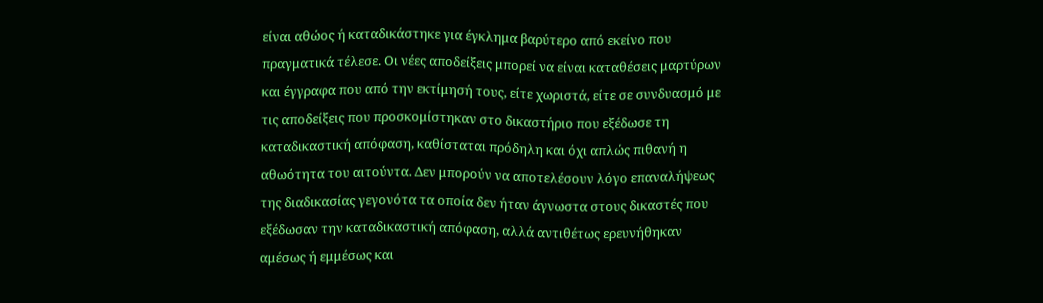είναι αθώος ή καταδικάστηκε για έγκλημα βαρύτερο από εκείνο που πραγματικά τέλεσε. Οι νέες αποδείξεις μπορεί να είναι καταθέσεις μαρτύρων και έγγραφα που από την εκτίμησή τους, είτε χωριστά, είτε σε συνδυασμό με τις αποδείξεις που προσκομίστηκαν στο δικαστήριο που εξέδωσε τη καταδικαστική απόφαση, καθίσταται πρόδηλη και όχι απλώς πιθανή η αθωότητα του αιτούντα. Δεν μπορούν να αποτελέσουν λόγο επαναλήψεως της διαδικασίας γεγονότα τα οποία δεν ήταν άγνωστα στους δικαστές που εξέδωσαν την καταδικαστική απόφαση, αλλά αντιθέτως ερευνήθηκαν αμέσως ή εμμέσως και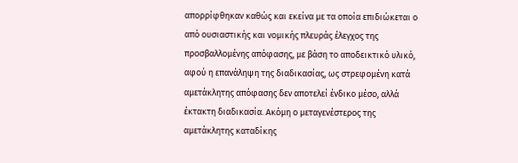απορρίφθηκαν καθώς και εκείνα με τα οποία επιδιώκεται ο από ουσιαστικής και νομικής πλευράς έλεγχος της προσβαλλομένης απόφασης, με βάση το αποδεικτικό υλικό, αφού η επανάληψη της διαδικασίας, ως στρεφομένη κατά αμετάκλητης απόφασης δεν αποτελεί ένδικο μέσο, αλλά έκτακτη διαδικασία. Ακόμη ο μεταγενέστερος της αμετάκλητης καταδίκης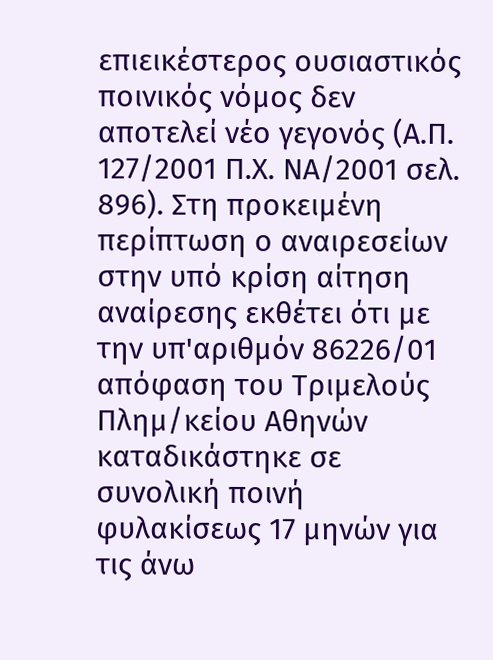επιεικέστερος ουσιαστικός ποινικός νόμος δεν αποτελεί νέο γεγονός (Α.Π. 127/2001 Π.Χ. ΝΑ/2001 σελ. 896). Στη προκειμένη περίπτωση ο αναιρεσείων στην υπό κρίση αίτηση αναίρεσης εκθέτει ότι με την υπ'αριθμόν 86226/01 απόφαση του Τριμελούς Πλημ/κείου Αθηνών καταδικάστηκε σε συνολική ποινή φυλακίσεως 17 μηνών για τις άνω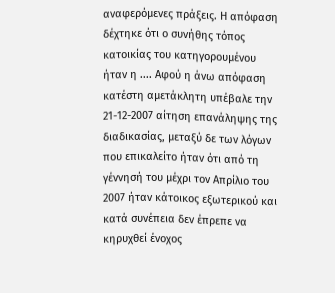αναφερόμενες πράξεις. Η απόφαση δέχτηκε ότι ο συνήθης τόπος κατοικίας του κατηγορουμένου ήταν η .... Αφού η άνω απόφαση κατέστη αμετάκλητη υπέβαλε την 21-12-2007 αίτηση επανάληψης της διαδικασίας, μεταξύ δε των λόγων που επικαλείτο ήταν ότι από τη γέννησή του μέχρι τον Απρίλιο του 2007 ήταν κάτοικος εξωτερικού και κατά συνέπεια δεν έπρεπε να κηρυχθεί ένοχος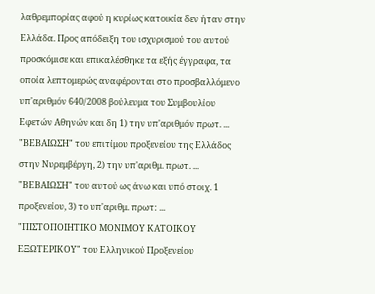λαθρεμπορίας αφού η κυρίως κατοικία δεν ήταν στην Ελλάδα. Προς απόδειξη του ισχυρισμού του αυτού προσκόμισε και επικαλέσθηκε τα εξής έγγραφα, τα οποία λεπτομερώς αναφέρονται στο προσβαλλόμενο υπ'αριθμόν 640/2008 βούλευμα του Συμβουλίου Εφετών Αθηνών και δη 1) την υπ'αριθμόν πρωτ. ... "ΒΕΒΑΙΩΣΗ" του επιτίμου προξενείου της Ελλάδος στην Νυρεμβέργη, 2) την υπ'αριθμ. πρωτ. ... "ΒΕΒΑΙΩΣΗ" του αυτού ως άνω και υπό στοιχ. 1 προξενείου, 3) το υπ'αριθμ. πρωτ: ... "ΠΙΣΤΟΠΟΙΗΤΙΚΟ ΜΟΝΙΜΟΥ ΚΑΤΟΙΚΟΥ ΕΞΩΤΕΡΙΚΟΥ" του Ελληνικού Προξενείου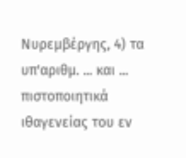Νυρεμβέργης, 4) τα υπ'αριθμ. ... και ... πιστοποιητικά ιθαγενείας του εν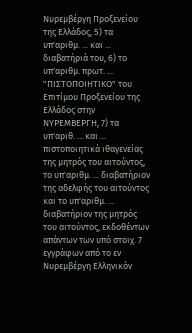Νυρεμβέργη Προξενείου της Ελλάδος, 5) τα υπ'αριθμ. ... και ... διαβατήριά του, 6) το υπ'αριθμ. πρωτ. ... "ΠΙΣΤΟΠΟΙΗΤΙΚΟ" του Επιτίμου Προξενείου της Ελλάδος στην ΝΥΡΕΜΒΕΡΓΗ, 7) τα υπ'αριθ. ... και ... πιστοποιητικά ιθαγενείας της μητρός του αιτούντος, το υπ'αριθμ. ... διαβατήριον της αδελφής του αιτούντος και το υπ'αριθμ. ... διαβατήριον της μητρός του αιτούντος, εκδοθέντων απάντων των υπό στοιχ. 7 εγγράφων από το εν Νυρεμβέργη Ελληνικόν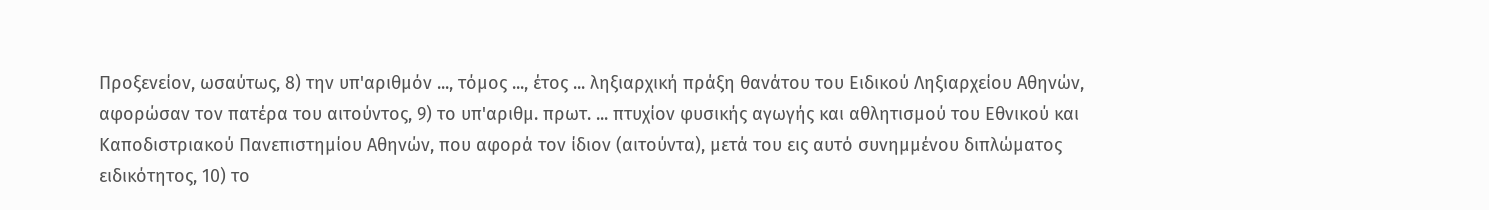Προξενείον, ωσαύτως, 8) την υπ'αριθμόν ..., τόμος ..., έτος ... ληξιαρχική πράξη θανάτου του Ειδικού Ληξιαρχείου Αθηνών, αφορώσαν τον πατέρα του αιτούντος, 9) το υπ'αριθμ. πρωτ. ... πτυχίον φυσικής αγωγής και αθλητισμού του Εθνικού και Καποδιστριακού Πανεπιστημίου Αθηνών, που αφορά τον ίδιον (αιτούντα), μετά του εις αυτό συνημμένου διπλώματος ειδικότητος, 10) το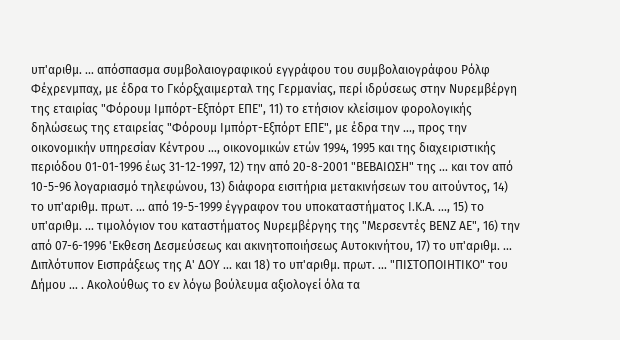υπ'αριθμ. ... απόσπασμα συμβολαιογραφικού εγγράφου του συμβολαιογράφου Ρόλφ Φέχρενμπαχ, με έδρα το Γκόρξχαιμερταλ της Γερμανίας, περί ιδρύσεως στην Νυρεμβέργη της εταιρίας "Φόρουμ Ιμπόρτ-Εξπόρτ ΕΠΕ", 11) το ετήσιον κλείσιμον φορολογικής δηλώσεως της εταιρείας "Φόρουμ Ιμπόρτ-Εξπόρτ ΕΠΕ", με έδρα την ..., προς την οικονομικήν υπηρεσίαν Κέντρου ..., οικονομικών ετών 1994, 1995 και της διαχειριστικής περιόδου 01-01-1996 έως 31-12-1997, 12) την από 20-8-2001 "ΒΕΒΑΙΩΣΗ" της ... και τον από 10-5-96 λογαριασμό τηλεφώνου, 13) διάφορα εισιτήρια μετακινήσεων του αιτούντος, 14) το υπ'αριθμ. πρωτ. ... από 19-5-1999 έγγραφον του υποκαταστήματος Ι.Κ.Α. ..., 15) το υπ'αριθμ. ... τιμολόγιον του καταστήματος Νυρεμβέργης της "Μερσεντές ΒΕΝΖ ΑΕ", 16) την από 07-6-1996 'Εκθεση Δεσμεύσεως και ακινητοποιήσεως Αυτοκινήτου, 17) το υπ'αριθμ. ... Διπλότυπον Εισπράξεως της Α' ΔΟΥ ... και 18) το υπ'αριθμ. πρωτ. ... "ΠΙΣΤΟΠΟΙΗΤΙΚΟ" του Δήμου ... . Ακολούθως το εν λόγω βούλευμα αξιολογεί όλα τα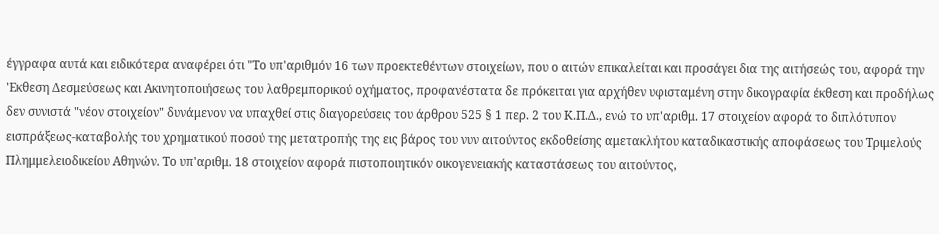έγγραφα αυτά και ειδικότερα αναφέρει ότι "Το υπ'αριθμόν 16 των προεκτεθέντων στοιχείων, που ο αιτών επικαλείται και προσάγει δια της αιτήσεώς του, αφορά την 'Εκθεση Δεσμεύσεως και Ακινητοποιήσεως του λαθρεμπορικού οχήματος, προφανέστατα δε πρόκειται για αρχήθεν υφισταμένη στην δικογραφία έκθεση και προδήλως δεν συνιστά "νέον στοιχείον" δυνάμενον να υπαχθεί στις διαγορεύσεις του άρθρου 525 § 1 περ. 2 του Κ.Π.Δ., ενώ το υπ'αριθμ. 17 στοιχείον αφορά το διπλότυπον εισπράξεως-καταβολής του χρηματικού ποσού της μετατροπής της εις βάρος του νυν αιτούντος εκδοθείσης αμετακλήτου καταδικαστικής αποφάσεως του Τριμελούς Πλημμελειοδικείου Αθηνών. Το υπ'αριθμ. 18 στοιχείον αφορά πιστοποιητικόν οικογενειακής καταστάσεως του αιτούντος,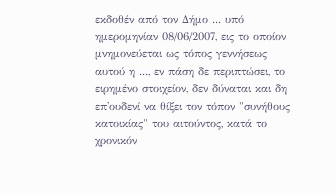εκδοθέν από τον Δήμο ... υπό ημερομηνίαν 08/06/2007, εις το οποίον μνημονεύεται ως τόπος γεννήσεως αυτού η ..., εν πάση δε περιπτώσει, το ειρημένο στοιχείον, δεν δύναται και δη επ'ουδενί να θίξει τον τόπον "συνήθους κατοικίας" του αιτούντος, κατά το χρονικόν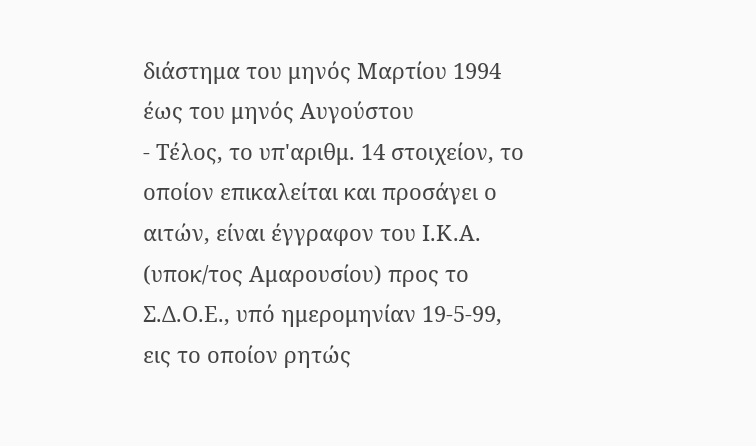διάστημα του μηνός Μαρτίου 1994 έως του μηνός Αυγούστου
- Τέλος, το υπ'αριθμ. 14 στοιχείον, το οποίον επικαλείται και προσάγει ο αιτών, είναι έγγραφον του Ι.Κ.Α. (υποκ/τος Αμαρουσίου) προς το Σ.Δ.Ο.Ε., υπό ημερομηνίαν 19-5-99, εις το οποίον ρητώς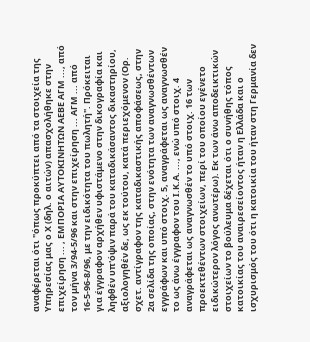αναφέρεται ότι "όπως προκύπτει από τα στοιχεία της Υπηρεσίας μας ο Χ (δηλ. ο αιτών) απασχολήθηκε στην επιχείρηση ... , ΕΜΠΟΡΙΑ ΑΥΤΟΚΙΝΗΤΩΝ ΑΕΒΕ ΑΓΜ ..., από τον μήνα 3/94-5/96 και στην επιχείρηση ... ΑΓΜ ... από 16-5-96-8/96, με την ειδικότητα του πωλητή". Πρόκειται για έγγραφον αρχήθεν υφιστάμενο στην δικογραφία και ληφθέν υπ'όψιν παρά του καταδικάσαντος δικαστηρίου, αξιολογηθέν δε, ως εκ τούτου, κατά περιεχόμενον (Ορ. σχετ. αντίγραφον της καταδικαστικής αποφάσεως, στην 2α σελίδα της οποίας, στην ενότητα των αναγνωσθέντων εγγράφων και υπό στοιχ. 5, αναγράφεται ως αναγνωσθέν το ως άνω έγγραφον του Ι.Κ.Α. ..., ενώ υπό στοιχ. 4 αναγράφεται ως αναγνωσθέν το υπό στοιχ. 16 των προεκτεθέντων στοιχείων, περί του οποίου εγένετο ειδικώτερον λόγος ανωτέρω). Εκ των άνω αποδεικτικών στοιχείων το βούλευμα δέχεται ότι ο συνήθης τόπος κατοικίας του αναιρεσείοντος ήταν η Ελλάδα και ο ισχυρισμός του ότι η κατοικία του ήταν στη Γερμανία δεν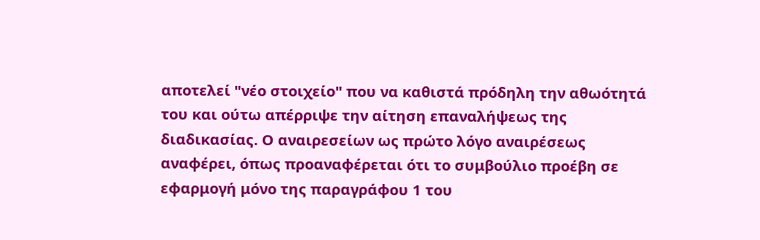αποτελεί "νέο στοιχείο" που να καθιστά πρόδηλη την αθωότητά του και ούτω απέρριψε την αίτηση επαναλήψεως της διαδικασίας. Ο αναιρεσείων ως πρώτο λόγο αναιρέσεως αναφέρει, όπως προαναφέρεται ότι το συμβούλιο προέβη σε εφαρμογή μόνο της παραγράφου 1 του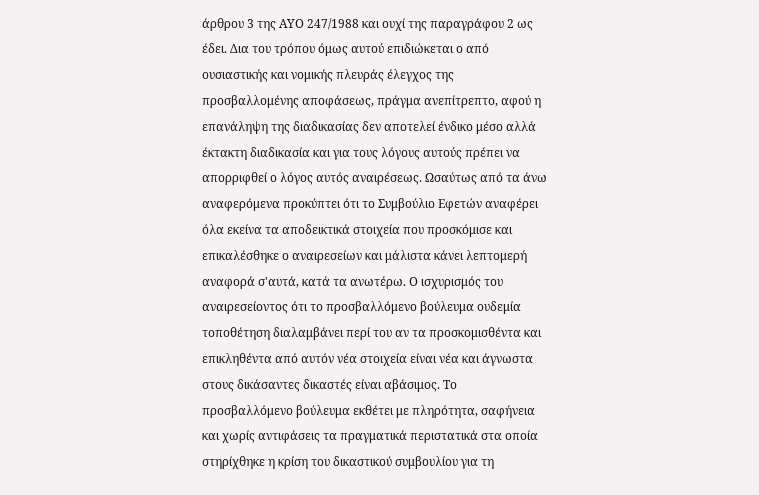άρθρου 3 της ΑΥΟ 247/1988 και ουχί της παραγράφου 2 ως έδει. Δια του τρόπου όμως αυτού επιδιώκεται ο από ουσιαστικής και νομικής πλευράς έλεγχος της προσβαλλομένης αποφάσεως, πράγμα ανεπίτρεπτο, αφού η επανάληψη της διαδικασίας δεν αποτελεί ένδικο μέσο αλλά έκτακτη διαδικασία και για τους λόγους αυτούς πρέπει να απορριφθεί ο λόγος αυτός αναιρέσεως. Ωσαύτως από τα άνω αναφερόμενα προκύπτει ότι το Συμβούλιο Εφετών αναφέρει όλα εκείνα τα αποδεικτικά στοιχεία που προσκόμισε και επικαλέσθηκε ο αναιρεσείων και μάλιστα κάνει λεπτομερή αναφορά σ'αυτά, κατά τα ανωτέρω. Ο ισχυρισμός του αναιρεσείοντος ότι το προσβαλλόμενο βούλευμα ουδεμία τοποθέτηση διαλαμβάνει περί του αν τα προσκομισθέντα και επικληθέντα από αυτόν νέα στοιχεία είναι νέα και άγνωστα στους δικάσαντες δικαστές είναι αβάσιμος. Το προσβαλλόμενο βούλευμα εκθέτει με πληρότητα, σαφήνεια και χωρίς αντιφάσεις τα πραγματικά περιστατικά στα οποία στηρίχθηκε η κρίση του δικαστικού συμβουλίου για τη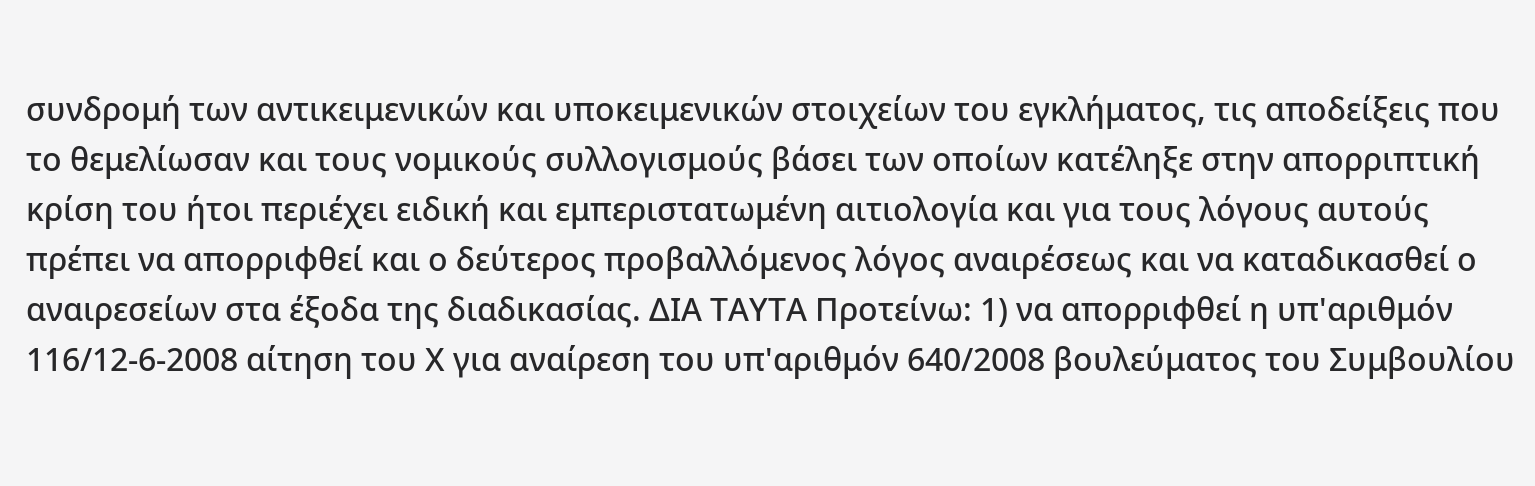συνδρομή των αντικειμενικών και υποκειμενικών στοιχείων του εγκλήματος, τις αποδείξεις που το θεμελίωσαν και τους νομικούς συλλογισμούς βάσει των οποίων κατέληξε στην απορριπτική κρίση του ήτοι περιέχει ειδική και εμπεριστατωμένη αιτιολογία και για τους λόγους αυτούς πρέπει να απορριφθεί και ο δεύτερος προβαλλόμενος λόγος αναιρέσεως και να καταδικασθεί ο αναιρεσείων στα έξοδα της διαδικασίας. ΔΙΑ ΤΑΥΤΑ Προτείνω: 1) να απορριφθεί η υπ'αριθμόν 116/12-6-2008 αίτηση του Χ για αναίρεση του υπ'αριθμόν 640/2008 βουλεύματος του Συμβουλίου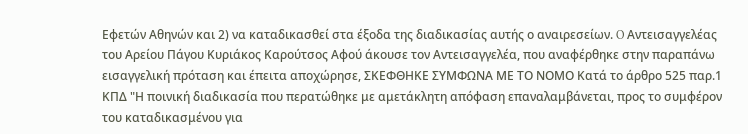Εφετών Αθηνών και 2) να καταδικασθεί στα έξοδα της διαδικασίας αυτής ο αναιρεσείων. O Αντεισαγγελέας του Αρείου Πάγου Κυριάκος Καρούτσος Αφού άκουσε τον Αντεισαγγελέα, που αναφέρθηκε στην παραπάνω εισαγγελική πρόταση και έπειτα αποχώρησε, ΣΚΕΦΘΗΚΕ ΣΥΜΦΩΝΑ ΜΕ ΤΟ ΝΟΜΟ Κατά το άρθρο 525 παρ.1 ΚΠΔ "Η ποινική διαδικασία που περατώθηκε με αμετάκλητη απόφαση επαναλαμβάνεται, προς το συμφέρον του καταδικασμένου για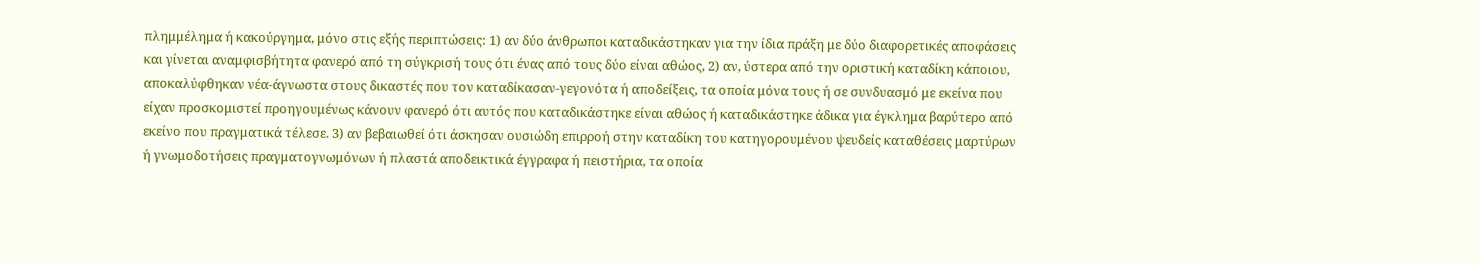πλημμέλημα ή κακούργημα, μόνο στις εξής περιπτώσεις: 1) αν δύο άνθρωποι καταδικάστηκαν για την ίδια πράξη με δύο διαφορετικές αποφάσεις και γίνεται αναμφισβήτητα φανερό από τη σύγκρισή τους ότι ένας από τους δύο είναι αθώος, 2) αν, ύστερα από την οριστική καταδίκη κάποιου, αποκαλύφθηκαν νέα-άγνωστα στους δικαστές που τον καταδίκασαν-γεγονότα ή αποδείξεις, τα οποία μόνα τους ή σε συνδυασμό με εκείνα που είχαν προσκομιστεί προηγουμένως κάνουν φανερό ότι αυτός που καταδικάστηκε είναι αθώος ή καταδικάστηκε άδικα για έγκλημα βαρύτερο από εκείνο που πραγματικά τέλεσε. 3) αν βεβαιωθεί ότι άσκησαν ουσιώδη επιρροή στην καταδίκη του κατηγορουμένου ψευδείς καταθέσεις μαρτύρων ή γνωμοδοτήσεις πραγματογνωμόνων ή πλαστά αποδεικτικά έγγραφα ή πειστήρια, τα οποία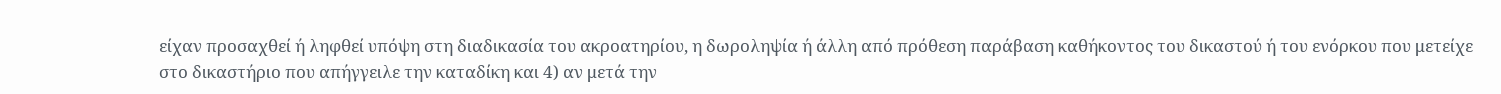είχαν προσαχθεί ή ληφθεί υπόψη στη διαδικασία του ακροατηρίου, η δωροληψία ή άλλη από πρόθεση παράβαση καθήκοντος του δικαστού ή του ενόρκου που μετείχε στο δικαστήριο που απήγγειλε την καταδίκη και 4) αν μετά την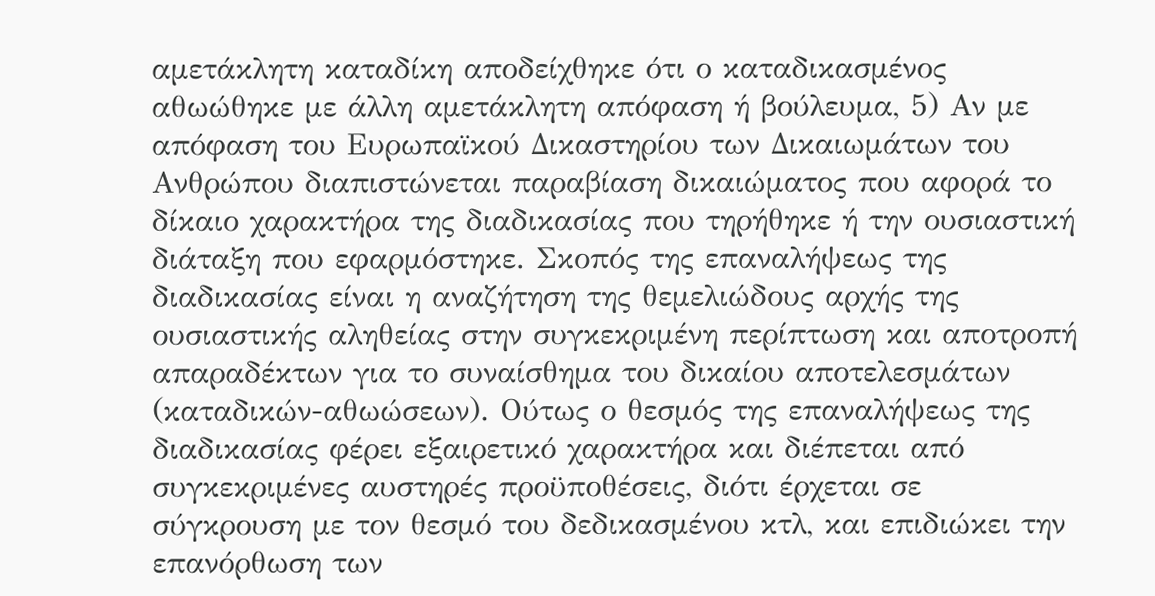αμετάκλητη καταδίκη αποδείχθηκε ότι ο καταδικασμένος αθωώθηκε με άλλη αμετάκλητη απόφαση ή βούλευμα, 5) Αν με απόφαση του Ευρωπαϊκού Δικαστηρίου των Δικαιωμάτων του Ανθρώπου διαπιστώνεται παραβίαση δικαιώματος που αφορά το δίκαιο χαρακτήρα της διαδικασίας που τηρήθηκε ή την ουσιαστική διάταξη που εφαρμόστηκε. Σκοπός της επαναλήψεως της διαδικασίας είναι η αναζήτηση της θεμελιώδους αρχής της ουσιαστικής αληθείας στην συγκεκριμένη περίπτωση και αποτροπή απαραδέκτων για το συναίσθημα του δικαίου αποτελεσμάτων (καταδικών-αθωώσεων). Ούτως ο θεσμός της επαναλήψεως της διαδικασίας φέρει εξαιρετικό χαρακτήρα και διέπεται από συγκεκριμένες αυστηρές προϋποθέσεις, διότι έρχεται σε σύγκρουση με τον θεσμό του δεδικασμένου κτλ, και επιδιώκει την επανόρθωση των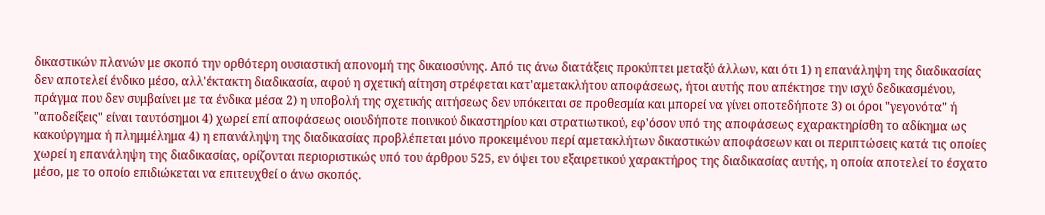δικαστικών πλανών με σκοπό την ορθότερη ουσιαστική απονομή της δικαιοσύνης. Από τις άνω διατάξεις προκύπτει μεταξύ άλλων, και ότι 1) η επανάληψη της διαδικασίας δεν αποτελεί ένδικο μέσο, αλλ'έκτακτη διαδικασία, αφού η σχετική αίτηση στρέφεται κατ'αμετακλήτου αποφάσεως, ήτοι αυτής που απέκτησε την ισχύ δεδικασμένου, πράγμα που δεν συμβαίνει με τα ένδικα μέσα 2) η υποβολή της σχετικής αιτήσεως δεν υπόκειται σε προθεσμία και μπορεί να γίνει οποτεδήποτε 3) οι όροι "γεγονότα" ή "αποδείξεις" είναι ταυτόσημοι 4) χωρεί επί αποφάσεως οιουδήποτε ποινικού δικαστηρίου και στρατιωτικού, εφ'όσον υπό της αποφάσεως εχαρακτηρίσθη το αδίκημα ως κακούργημα ή πλημμέλημα 4) η επανάληψη της διαδικασίας προβλέπεται μόνο προκειμένου περί αμετακλήτων δικαστικών αποφάσεων και οι περιπτώσεις κατά τις οποίες χωρεί η επανάληψη της διαδικασίας, ορίζονται περιοριστικώς υπό του άρθρου 525, εν όψει του εξαιρετικού χαρακτήρος της διαδικασίας αυτής, η οποία αποτελεί το έσχατο μέσο, με το οποίο επιδιώκεται να επιτευχθεί ο άνω σκοπός.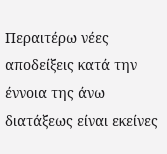Περαιτέρω νέες αποδείξεις κατά την έννοια της άνω διατάξεως είναι εκείνες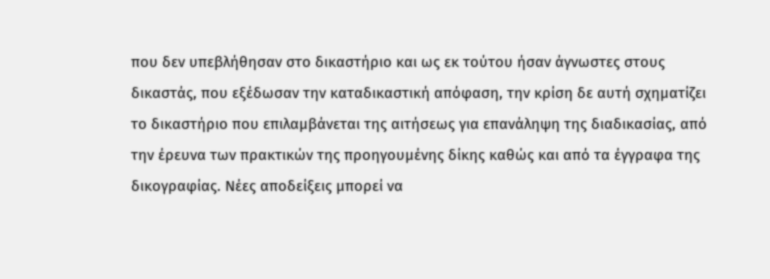που δεν υπεβλήθησαν στο δικαστήριο και ως εκ τούτου ήσαν άγνωστες στους δικαστάς, που εξέδωσαν την καταδικαστική απόφαση, την κρίση δε αυτή σχηματίζει το δικαστήριο που επιλαμβάνεται της αιτήσεως για επανάληψη της διαδικασίας, από την έρευνα των πρακτικών της προηγουμένης δίκης καθώς και από τα έγγραφα της δικογραφίας. Νέες αποδείξεις μπορεί να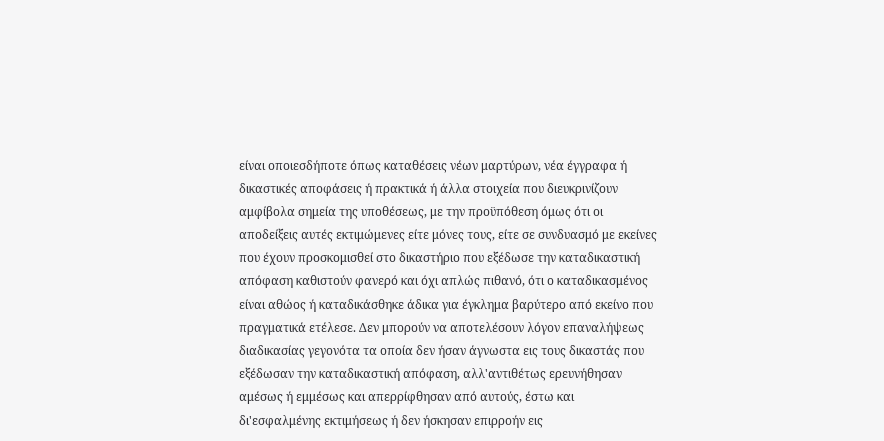είναι οποιεσδήποτε όπως καταθέσεις νέων μαρτύρων, νέα έγγραφα ή δικαστικές αποφάσεις ή πρακτικά ή άλλα στοιχεία που διευκρινίζουν αμφίβολα σημεία της υποθέσεως, με την προϋπόθεση όμως ότι οι αποδείξεις αυτές εκτιμώμενες είτε μόνες τους, είτε σε συνδυασμό με εκείνες που έχουν προσκομισθεί στο δικαστήριο που εξέδωσε την καταδικαστική απόφαση καθιστούν φανερό και όχι απλώς πιθανό, ότι ο καταδικασμένος είναι αθώος ή καταδικάσθηκε άδικα για έγκλημα βαρύτερο από εκείνο που πραγματικά ετέλεσε. Δεν μπορούν να αποτελέσουν λόγον επαναλήψεως διαδικασίας γεγονότα τα οποία δεν ήσαν άγνωστα εις τους δικαστάς που εξέδωσαν την καταδικαστική απόφαση, αλλ'αντιθέτως ερευνήθησαν αμέσως ή εμμέσως και απερρίφθησαν από αυτούς, έστω και δι'εσφαλμένης εκτιμήσεως ή δεν ήσκησαν επιρροήν εις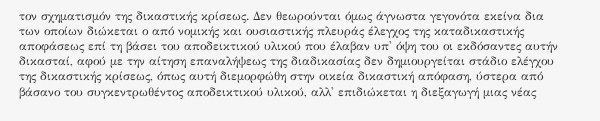τον σχηματισμόν της δικαστικής κρίσεως. Δεν θεωρούνται όμως άγνωστα γεγονότα εκείνα δια των οποίων διώκεται ο από νομικής και ουσιαστικής πλευράς έλεγχος της καταδικαστικής αποφάσεως επί τη βάσει του αποδεικτικού υλικού που έλαβαν υπ' όψη του οι εκδόσαντες αυτήν δικασταί, αφού με την αίτηση επαναλήψεως της διαδικασίας δεν δημιουργείται στάδιο ελέγχου της δικαστικής κρίσεως, όπως αυτή διεμορφώθη στην οικεία δικαστική απόφαση, ύστερα από βάσανο του συγκεντρωθέντος αποδεικτικού υλικού, αλλ' επιδιώκεται η διεξαγωγή μιας νέας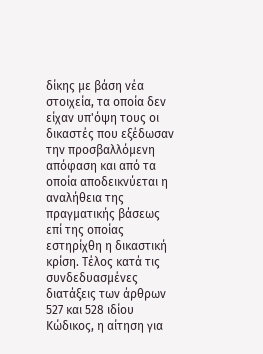δίκης με βάση νέα στοιχεία, τα οποία δεν είχαν υπ'όψη τους οι δικαστές που εξέδωσαν την προσβαλλόμενη απόφαση και από τα οποία αποδεικνύεται η αναλήθεια της πραγματικής βάσεως επί της οποίας εστηρίχθη η δικαστική κρίση. Τέλος κατά τις συνδεδυασμένες διατάξεις των άρθρων 527 και 528 ιδίου Κώδικος, η αίτηση για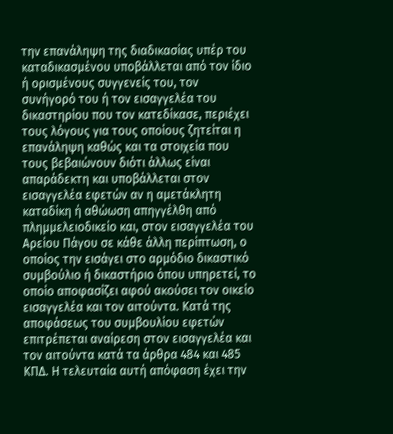την επανάληψη της διαδικασίας υπέρ του καταδικασμένου υποβάλλεται από τον ίδιο ή ορισμένους συγγενείς του, τον συνήγορό του ή τον εισαγγελέα του δικαστηρίου που τον κατεδίκασε, περιέχει τους λόγους για τους οποίους ζητείται η επανάληψη καθώς και τα στοιχεία που τους βεβαιώνουν διότι άλλως είναι απαράδεκτη και υποβάλλεται στον εισαγγελέα εφετών αν η αμετάκλητη καταδίκη ή αθώωση απηγγέλθη από πλημμελειοδικείο και, στον εισαγγελέα του Αρείου Πάγου σε κάθε άλλη περίπτωση, ο οποίος την εισάγει στο αρμόδιο δικαστικό συμβούλιο ή δικαστήριο όπου υπηρετεί, το οποίο αποφασίζει αφού ακούσει τον οικείο εισαγγελέα και τον αιτούντα. Κατά της αποφάσεως του συμβουλίου εφετών επιτρέπεται αναίρεση στον εισαγγελέα και τον αιτούντα κατά τα άρθρα 484 και 485 ΚΠΔ. Η τελευταία αυτή απόφαση έχει την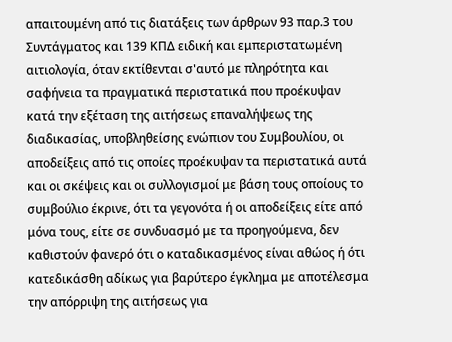απαιτουμένη από τις διατάξεις των άρθρων 93 παρ.3 του Συντάγματος και 139 ΚΠΔ ειδική και εμπεριστατωμένη αιτιολογία, όταν εκτίθενται σ'αυτό με πληρότητα και σαφήνεια τα πραγματικά περιστατικά που προέκυψαν κατά την εξέταση της αιτήσεως επαναλήψεως της διαδικασίας, υποβληθείσης ενώπιον του Συμβουλίου, οι αποδείξεις από τις οποίες προέκυψαν τα περιστατικά αυτά και οι σκέψεις και οι συλλογισμοί με βάση τους οποίους το συμβούλιο έκρινε, ότι τα γεγονότα ή οι αποδείξεις είτε από μόνα τους, είτε σε συνδυασμό με τα προηγούμενα, δεν καθιστούν φανερό ότι ο καταδικασμένος είναι αθώος ή ότι κατεδικάσθη αδίκως για βαρύτερο έγκλημα με αποτέλεσμα την απόρριψη της αιτήσεως για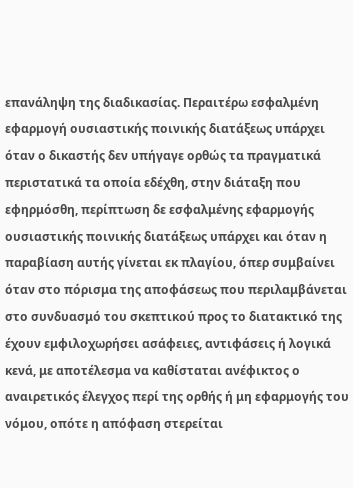επανάληψη της διαδικασίας. Περαιτέρω εσφαλμένη εφαρμογή ουσιαστικής ποινικής διατάξεως υπάρχει όταν ο δικαστής δεν υπήγαγε ορθώς τα πραγματικά περιστατικά τα οποία εδέχθη, στην διάταξη που εφηρμόσθη, περίπτωση δε εσφαλμένης εφαρμογής ουσιαστικής ποινικής διατάξεως υπάρχει και όταν η παραβίαση αυτής γίνεται εκ πλαγίου, όπερ συμβαίνει όταν στο πόρισμα της αποφάσεως που περιλαμβάνεται στο συνδυασμό του σκεπτικού προς το διατακτικό της έχουν εμφιλοχωρήσει ασάφειες, αντιφάσεις ή λογικά κενά, με αποτέλεσμα να καθίσταται ανέφικτος ο αναιρετικός έλεγχος περί της ορθής ή μη εφαρμογής του νόμου, οπότε η απόφαση στερείται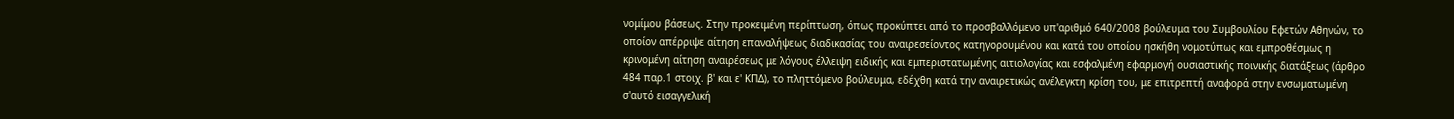νομίμου βάσεως. Στην προκειμένη περίπτωση, όπως προκύπτει από το προσβαλλόμενο υπ'αριθμό 640/2008 βούλευμα του Συμβουλίου Εφετών Αθηνών, το οποίον απέρριψε αίτηση επαναλήψεως διαδικασίας του αναιρεσείοντος κατηγορουμένου και κατά του οποίου ησκήθη νομοτύπως και εμπροθέσμως η κρινομένη αίτηση αναιρέσεως με λόγους έλλειψη ειδικής και εμπεριστατωμένης αιτιολογίας και εσφαλμένη εφαρμογή ουσιαστικής ποινικής διατάξεως (άρθρο 484 παρ.1 στοιχ. β' και ε' ΚΠΔ), το πληττόμενο βούλευμα, εδέχθη κατά την αναιρετικώς ανέλεγκτη κρίση του, με επιτρεπτή αναφορά στην ενσωματωμένη σ'αυτό εισαγγελική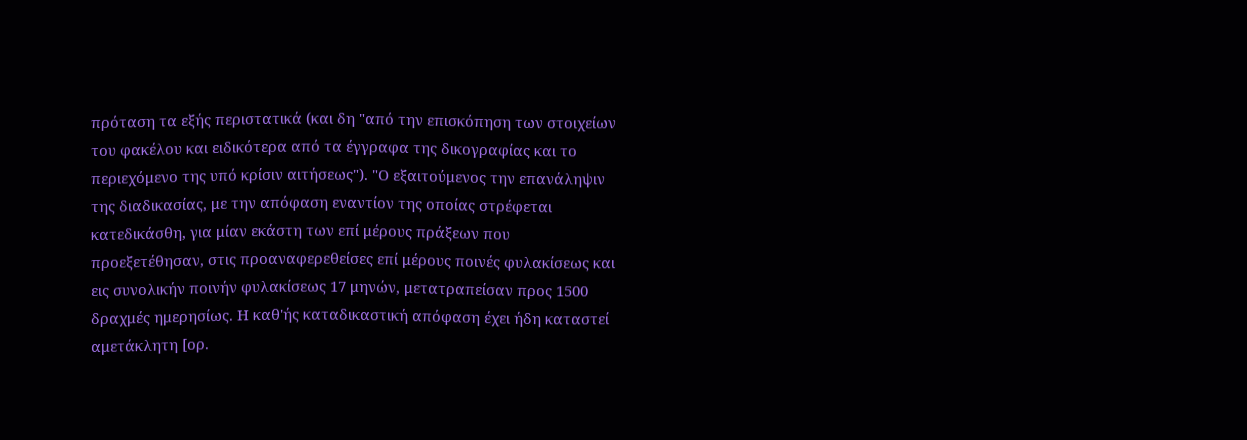πρόταση τα εξής περιστατικά (και δη "από την επισκόπηση των στοιχείων του φακέλου και ειδικότερα από τα έγγραφα της δικογραφίας και το περιεχόμενο της υπό κρίσιν αιτήσεως"). "Ο εξαιτούμενος την επανάληψιν της διαδικασίας, με την απόφαση εναντίον της οποίας στρέφεται κατεδικάσθη, για μίαν εκάστη των επί μέρους πράξεων που προεξετέθησαν, στις προαναφερεθείσες επί μέρους ποινές φυλακίσεως και εις συνολικήν ποινήν φυλακίσεως 17 μηνών, μετατραπείσαν προς 1500 δραχμές ημερησίως. Η καθ'ής καταδικαστική απόφαση έχει ήδη καταστεί αμετάκλητη [ορ.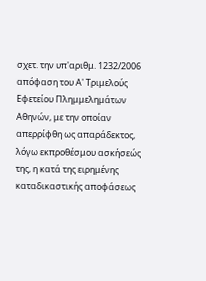σχετ. την υπ'αριθμ. 1232/2006 απόφαση του Α' Τριμελούς Εφετείου Πλημμελημάτων Αθηνών, με την οποίαν απερρίφθη ως απαράδεκτος, λόγω εκπροθέσμου ασκήσεώς της, η κατά της ειρημένης καταδικαστικής αποφάσεως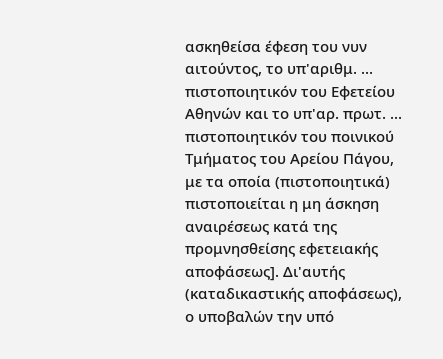ασκηθείσα έφεση του νυν αιτούντος, το υπ'αριθμ. ... πιστοποιητικόν του Εφετείου Αθηνών και το υπ'αρ. πρωτ. ... πιστοποιητικόν του ποινικού Τμήματος του Αρείου Πάγου, με τα οποία (πιστοποιητικά) πιστοποιείται η μη άσκηση αναιρέσεως κατά της προμνησθείσης εφετειακής αποφάσεως]. Δι'αυτής (καταδικαστικής αποφάσεως), ο υποβαλών την υπό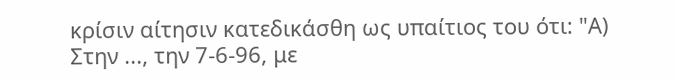κρίσιν αίτησιν κατεδικάσθη ως υπαίτιος του ότι: "Α) Στην ..., την 7-6-96, με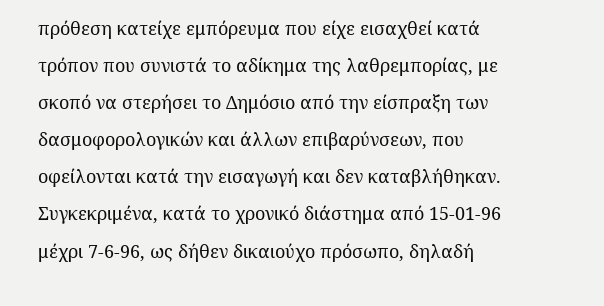πρόθεση κατείχε εμπόρευμα που είχε εισαχθεί κατά τρόπον που συνιστά το αδίκημα της λαθρεμπορίας, με σκοπό να στερήσει το Δημόσιο από την είσπραξη των δασμοφορολογικών και άλλων επιβαρύνσεων, που οφείλονται κατά την εισαγωγή και δεν καταβλήθηκαν. Συγκεκριμένα, κατά το χρονικό διάστημα από 15-01-96 μέχρι 7-6-96, ως δήθεν δικαιούχο πρόσωπο, δηλαδή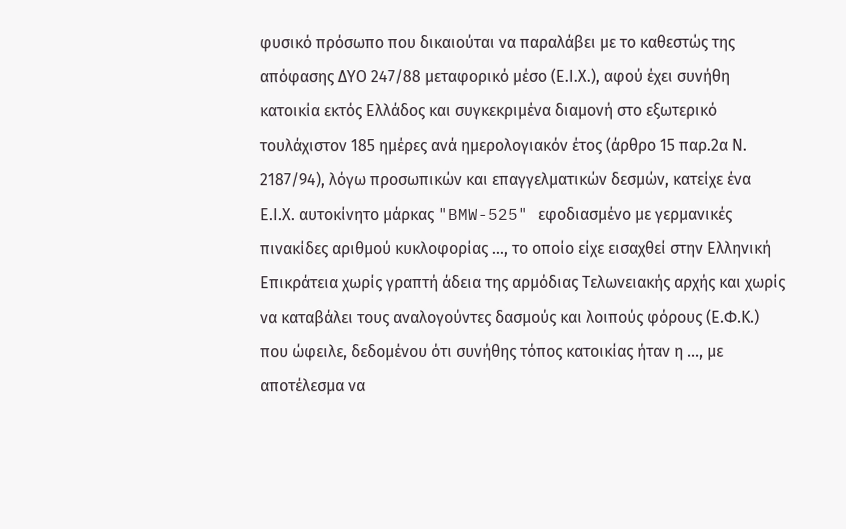φυσικό πρόσωπο που δικαιούται να παραλάβει με το καθεστώς της απόφασης ΔΥΟ 247/88 μεταφορικό μέσο (Ε.Ι.Χ.), αφού έχει συνήθη κατοικία εκτός Ελλάδος και συγκεκριμένα διαμονή στο εξωτερικό τουλάχιστον 185 ημέρες ανά ημερολογιακόν έτος (άρθρο 15 παρ.2α Ν. 2187/94), λόγω προσωπικών και επαγγελματικών δεσμών, κατείχε ένα Ε.Ι.Χ. αυτοκίνητο μάρκας "BMW-525" εφοδιασμένο με γερμανικές πινακίδες αριθμού κυκλοφορίας ..., το οποίο είχε εισαχθεί στην Ελληνική Επικράτεια χωρίς γραπτή άδεια της αρμόδιας Τελωνειακής αρχής και χωρίς να καταβάλει τους αναλογούντες δασμούς και λοιπούς φόρους (Ε.Φ.Κ.) που ώφειλε, δεδομένου ότι συνήθης τόπος κατοικίας ήταν η ..., με αποτέλεσμα να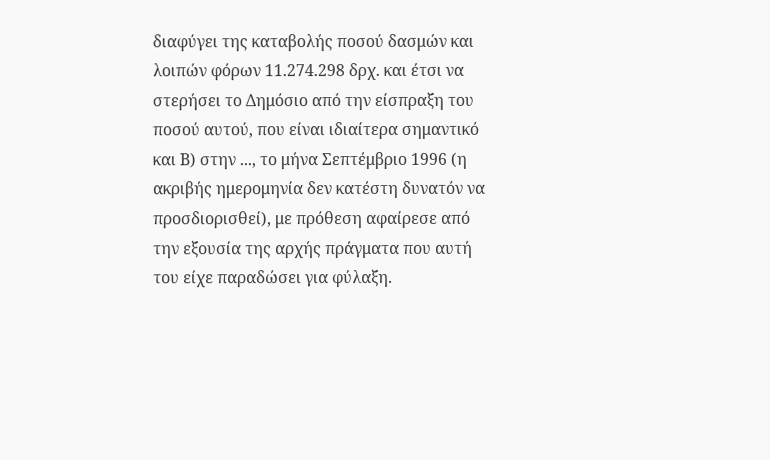διαφύγει της καταβολής ποσού δασμών και λοιπών φόρων 11.274.298 δρχ. και έτσι να στερήσει το Δημόσιο από την είσπραξη του ποσού αυτού, που είναι ιδιαίτερα σημαντικό και Β) στην ..., το μήνα Σεπτέμβριο 1996 (η ακριβής ημερομηνία δεν κατέστη δυνατόν να προσδιορισθεί), με πρόθεση αφαίρεσε από την εξουσία της αρχής πράγματα που αυτή του είχε παραδώσει για φύλαξη.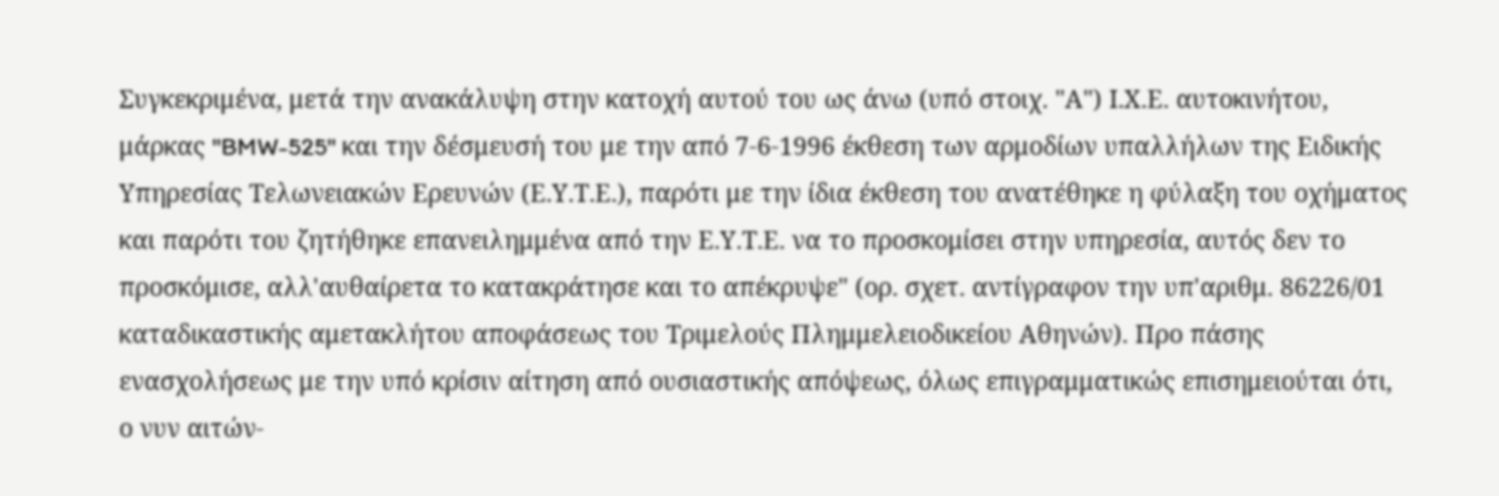Συγκεκριμένα, μετά την ανακάλυψη στην κατοχή αυτού του ως άνω (υπό στοιχ. "Α") Ι.Χ.Ε. αυτοκινήτου, μάρκας "BMW-525" και την δέσμευσή του με την από 7-6-1996 έκθεση των αρμοδίων υπαλλήλων της Ειδικής Υπηρεσίας Τελωνειακών Ερευνών (Ε.Υ.Τ.Ε.), παρότι με την ίδια έκθεση του ανατέθηκε η φύλαξη του οχήματος και παρότι του ζητήθηκε επανειλημμένα από την Ε.Υ.Τ.Ε. να το προσκομίσει στην υπηρεσία, αυτός δεν το προσκόμισε, αλλ'αυθαίρετα το κατακράτησε και το απέκρυψε" (ορ. σχετ. αντίγραφον την υπ'αριθμ. 86226/01 καταδικαστικής αμετακλήτου αποφάσεως του Τριμελούς Πλημμελειοδικείου Αθηνών). Προ πάσης ενασχολήσεως με την υπό κρίσιν αίτηση από ουσιαστικής απόψεως, όλως επιγραμματικώς επισημειούται ότι, ο νυν αιτών-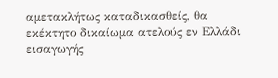αμετακλήτως καταδικασθείς, θα εκέκτητο δικαίωμα ατελούς εν Ελλάδι εισαγωγής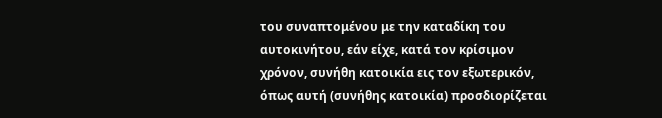του συναπτομένου με την καταδίκη του αυτοκινήτου, εάν είχε, κατά τον κρίσιμον χρόνον, συνήθη κατοικία εις τον εξωτερικόν, όπως αυτή (συνήθης κατοικία) προσδιορίζεται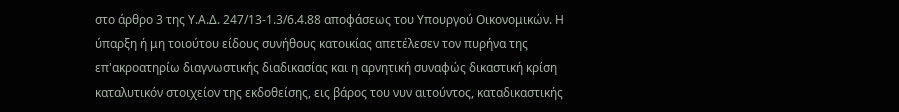στο άρθρο 3 της Υ.Α.Δ. 247/13-1.3/6.4.88 αποφάσεως του Υπουργού Οικονομικών. Η ύπαρξη ή μη τοιούτου είδους συνήθους κατοικίας απετέλεσεν τον πυρήνα της επ'ακροατηρίω διαγνωστικής διαδικασίας και η αρνητική συναφώς δικαστική κρίση καταλυτικόν στοιχείον της εκδοθείσης, εις βάρος του νυν αιτούντος, καταδικαστικής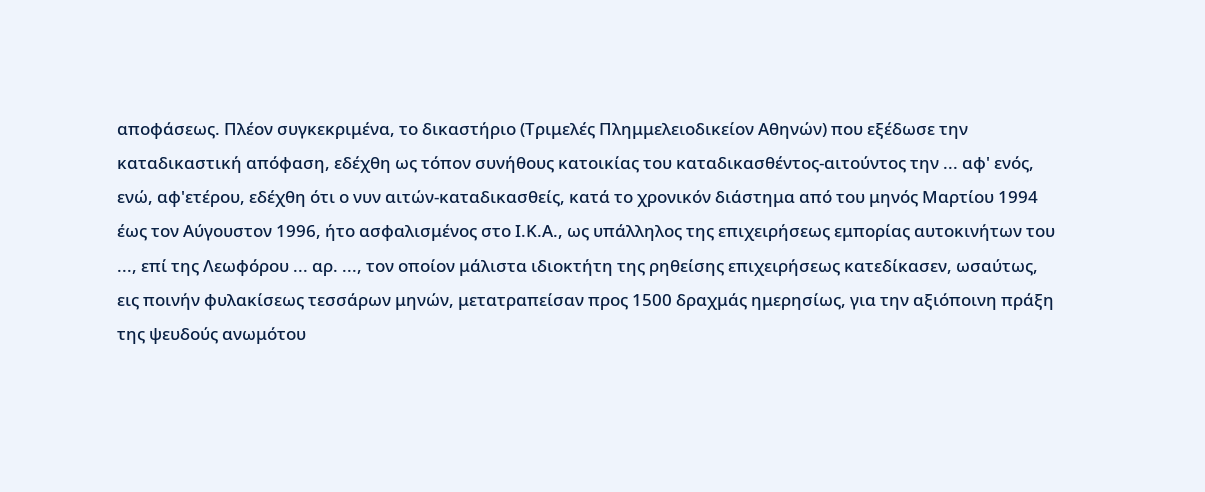αποφάσεως. Πλέον συγκεκριμένα, το δικαστήριο (Τριμελές Πλημμελειοδικείον Αθηνών) που εξέδωσε την καταδικαστική απόφαση, εδέχθη ως τόπον συνήθους κατοικίας του καταδικασθέντος-αιτούντος την ... αφ' ενός, ενώ, αφ'ετέρου, εδέχθη ότι ο νυν αιτών-καταδικασθείς, κατά το χρονικόν διάστημα από του μηνός Μαρτίου 1994 έως τον Αύγουστον 1996, ήτο ασφαλισμένος στο Ι.Κ.Α., ως υπάλληλος της επιχειρήσεως εμπορίας αυτοκινήτων του ..., επί της Λεωφόρου ... αρ. ..., τον οποίον μάλιστα ιδιοκτήτη της ρηθείσης επιχειρήσεως κατεδίκασεν, ωσαύτως, εις ποινήν φυλακίσεως τεσσάρων μηνών, μετατραπείσαν προς 1500 δραχμάς ημερησίως, για την αξιόποινη πράξη της ψευδούς ανωμότου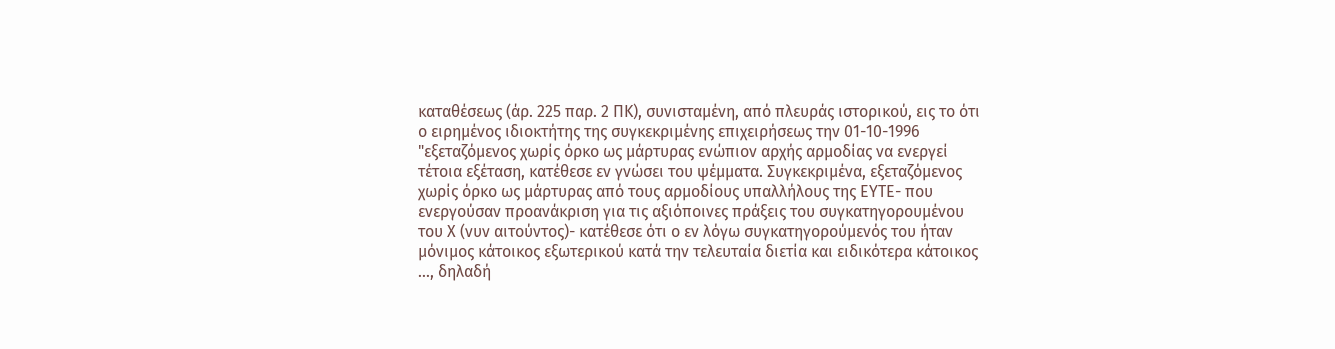καταθέσεως (άρ. 225 παρ. 2 ΠΚ), συνισταμένη, από πλευράς ιστορικού, εις το ότι ο ειρημένος ιδιοκτήτης της συγκεκριμένης επιχειρήσεως την 01-10-1996 "εξεταζόμενος χωρίς όρκο ως μάρτυρας ενώπιον αρχής αρμοδίας να ενεργεί τέτοια εξέταση, κατέθεσε εν γνώσει του ψέμματα. Συγκεκριμένα, εξεταζόμενος χωρίς όρκο ως μάρτυρας από τους αρμοδίους υπαλλήλους της ΕΥΤΕ- που ενεργούσαν προανάκριση για τις αξιόποινες πράξεις του συγκατηγορουμένου του Χ (νυν αιτούντος)- κατέθεσε ότι ο εν λόγω συγκατηγορούμενός του ήταν μόνιμος κάτοικος εξωτερικού κατά την τελευταία διετία και ειδικότερα κάτοικος ..., δηλαδή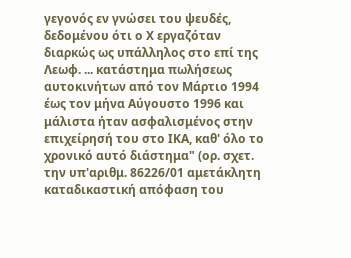γεγονός εν γνώσει του ψευδές, δεδομένου ότι ο Χ εργαζόταν διαρκώς ως υπάλληλος στο επί της Λεωφ. ... κατάστημα πωλήσεως αυτοκινήτων από τον Μάρτιο 1994 έως τον μήνα Αύγουστο 1996 και μάλιστα ήταν ασφαλισμένος στην επιχείρησή του στο ΙΚΑ, καθ' όλο το χρονικό αυτό διάστημα" (ορ. σχετ. την υπ'αριθμ. 86226/01 αμετάκλητη καταδικαστική απόφαση του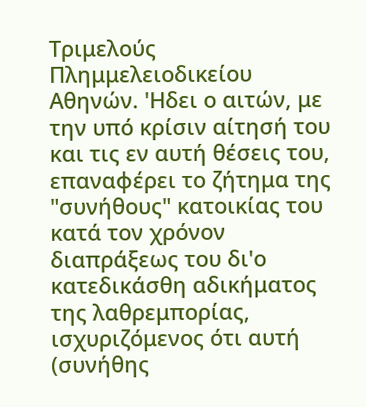Τριμελούς Πλημμελειοδικείου Αθηνών. 'Ηδει ο αιτών, με την υπό κρίσιν αίτησή του και τις εν αυτή θέσεις του, επαναφέρει το ζήτημα της "συνήθους" κατοικίας του κατά τον χρόνον διαπράξεως του δι'ο κατεδικάσθη αδικήματος της λαθρεμπορίας, ισχυριζόμενος ότι αυτή (συνήθης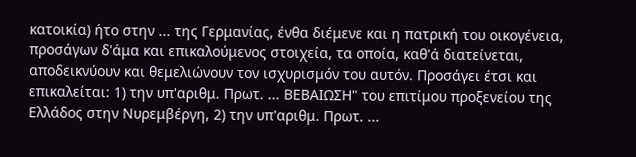κατοικία) ήτο στην ... της Γερμανίας, ένθα διέμενε και η πατρική του οικογένεια, προσάγων δ'άμα και επικαλούμενος στοιχεία, τα οποία, καθ'ά διατείνεται, αποδεικνύουν και θεμελιώνουν τον ισχυρισμόν του αυτόν. Προσάγει έτσι και επικαλείται: 1) την υπ'αριθμ. Πρωτ. ... ΒΕΒΑΙΩΣΗ" του επιτίμου προξενείου της Ελλάδος στην Νυρεμβέργη, 2) την υπ'αριθμ. Πρωτ. ...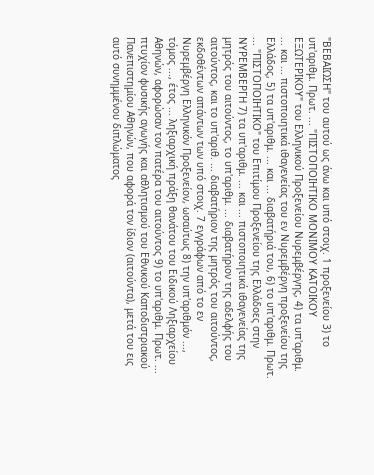"ΒΕΒΑΙΩΣΗ" του αυτού ως άνω και υπό στοιχ. 1 προξενείου 3) το υπ'αριθμ. Πρωτ. ... "ΠΙΣΤΟΠΟΙΗΤΙΚΟ ΜΟΝΙΜΟΥ ΚΑΤΟΙΚΟΥ ΕΞΩΤΕΡΙΚΟΥ" του Ελληνικού Προξενείου Νυρεμβέργης, 4) τα υπ'αριθμ. ... και ... πιστοποιητικά ιθαγενείας του εν Νυρεμβέργη προξενείου της Ελλάδος, 5) τα υπ'αριθμ. ... και ... διαβατήριά του, 6) το υπ'αριθμ. Πρωτ. ... "ΠΙΣΤΟΠΟΙΗΤΙΚΟ" του Επιτίμου Προξενείου της Ελλάδοες στην ΝΥΡΕΜΒΕΡΓΗ 7) τα υπ'αριθμ. ... και ... πιστοποιητικά ιθαγενείας της μητρός του αιτούντος, το υπ'αριθμ. ... διαβατήριον της αδελφής του αιτούντος, και το υπ'αριθ. ... διαβατήριον της μητρός του αιτούντος, εκδοθέντων απάντων των υπό στοιχ. 7 εγγράφων από το εν Νυρεμβέργη Ελληνικόν Προξενείον, ωσαύτως 8) την υπ'αριθμόν ..., τόμος ..., έτος ... ληξιαρχική πράξη θανάτου του Ειδικού Ληξιαρχείου Αθηνών, αφορώσαν τον πατέρα του αιτούντος 9) το υπ'αριθμ. Πρωτ. ... πτυχίον φυσικής αγωγής και αθλητισμού του Εθνικού Καποδιστριακού Πανεπιστημίου Αθηνών, που αφορά τον ίδιον (αιτούντα), μετά του εις αυτό συνημμένου διπλώματος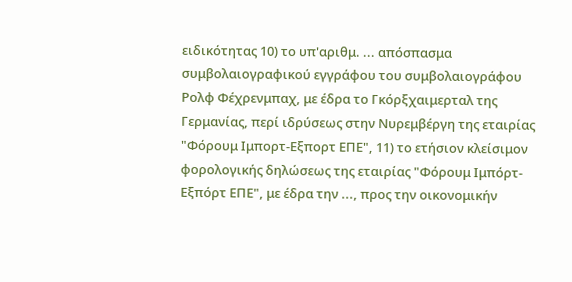ειδικότητας 10) το υπ'αριθμ. ... απόσπασμα συμβολαιογραφικού εγγράφου του συμβολαιογράφου Ρολφ Φέχρενμπαχ, με έδρα το Γκόρξχαιμερταλ της Γερμανίας, περί ιδρύσεως στην Νυρεμβέργη της εταιρίας "Φόρουμ Ιμπορτ-Εξπορτ ΕΠΕ", 11) το ετήσιον κλείσιμον φορολογικής δηλώσεως της εταιρίας "Φόρουμ Ιμπόρτ-Εξπόρτ ΕΠΕ", με έδρα την ..., προς την οικονομικήν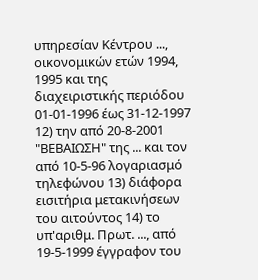υπηρεσίαν Κέντρου ..., οικονομικών ετών 1994, 1995 και της διαχειριστικής περιόδου 01-01-1996 έως 31-12-1997 12) την από 20-8-2001 "ΒΕΒΑΙΩΣΗ" της ... και τον από 10-5-96 λογαριασμό τηλεφώνου 13) διάφορα εισιτήρια μετακινήσεων του αιτούντος 14) το υπ'αριθμ. Πρωτ. ..., από 19-5-1999 έγγραφον του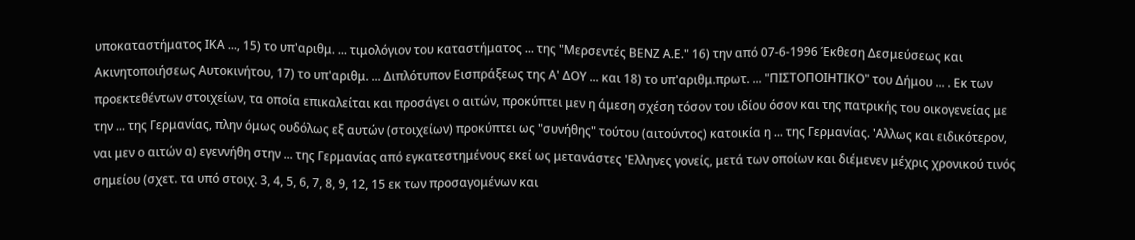υποκαταστήματος ΙΚΑ ..., 15) το υπ'αριθμ. ... τιμολόγιον του καταστήματος ... της "Μερσεντές ΒΕΝΖ Α.Ε." 16) την από 07-6-1996 Έκθεση Δεσμεύσεως και Ακινητοποιήσεως Αυτοκινήτου, 17) το υπ'αριθμ. ... Διπλότυπον Εισπράξεως της Α' ΔΟΥ ... και 18) το υπ'αριθμ.πρωτ. ... "ΠΙΣΤΟΠΟΙΗΤΙΚΟ" του Δήμου ... . Εκ των προεκτεθέντων στοιχείων, τα οποία επικαλείται και προσάγει ο αιτών, προκύπτει μεν η άμεση σχέση τόσον του ιδίου όσον και της πατρικής του οικογενείας με την ... της Γερμανίας, πλην όμως ουδόλως εξ αυτών (στοιχείων) προκύπτει ως "συνήθης" τούτου (αιτούντος) κατοικία η ... της Γερμανίας. 'Αλλως και ειδικότερον, ναι μεν ο αιτών α) εγεννήθη στην ... της Γερμανίας από εγκατεστημένους εκεί ως μετανάστες 'Ελληνες γονείς, μετά των οποίων και διέμενεν μέχρις χρονικού τινός σημείου (σχετ. τα υπό στοιχ. 3, 4, 5, 6, 7, 8, 9, 12, 15 εκ των προσαγομένων και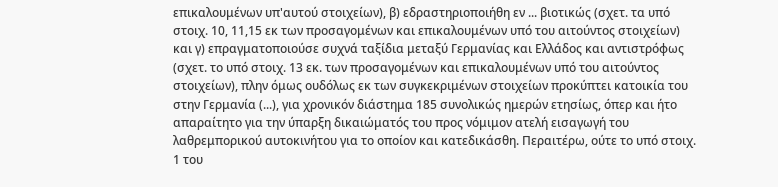επικαλουμένων υπ'αυτού στοιχείων), β) εδραστηριοποιήθη εν ... βιοτικώς (σχετ. τα υπό στοιχ. 10, 11,15 εκ των προσαγομένων και επικαλουμένων υπό του αιτούντος στοιχείων) και γ) επραγματοποιούσε συχνά ταξίδια μεταξύ Γερμανίας και Ελλάδος και αντιστρόφως (σχετ. το υπό στοιχ. 13 εκ. των προσαγομένων και επικαλουμένων υπό του αιτούντος στοιχείων), πλην όμως ουδόλως εκ των συγκεκριμένων στοιχείων προκύπτει κατοικία του στην Γερμανία (...), για χρονικόν διάστημα 185 συνολικώς ημερών ετησίως, όπερ και ήτο απαραίτητο για την ύπαρξη δικαιώματός του προς νόμιμον ατελή εισαγωγή του λαθρεμπορικού αυτοκινήτου για το οποίον και κατεδικάσθη. Περαιτέρω, ούτε το υπό στοιχ. 1 του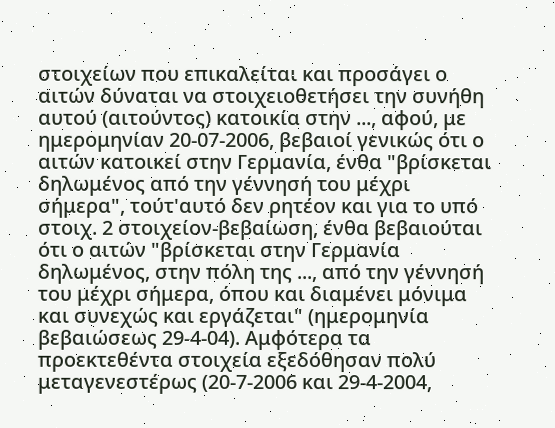στοιχείων που επικαλείται και προσάγει ο αιτών δύναται να στοιχειοθετήσει την συνήθη αυτού (αιτούντος) κατοικία στην ..., αφού, με ημερομηνίαν 20-07-2006, βεβαιοί γενικώς ότι ο αιτών κατοικεί στην Γερμανία, ένθα "βρίσκεται δηλωμένος από την γέννησή του μέχρι σήμερα", τούτ'αυτό δεν ρητέον και για το υπό στοιχ. 2 στοιχείον-βεβαίωση, ένθα βεβαιούται ότι ο αιτών "βρίσκεται στην Γερμανία δηλωμένος, στην πόλη της ..., από την γέννησή του μέχρι σήμερα, όπου και διαμένει μόνιμα και συνεχώς και εργάζεται" (ημερομηνία βεβαιώσεως 29-4-04). Αμφότερα τα προεκτεθέντα στοιχεία εξεδόθησαν πολύ μεταγενεστέρως (20-7-2006 και 29-4-2004,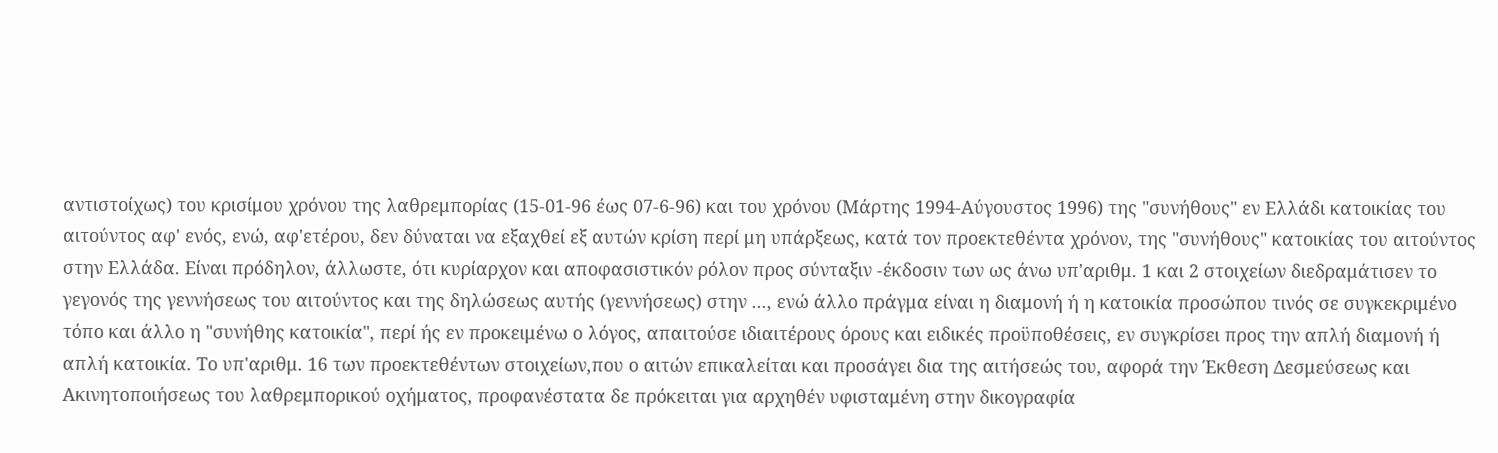αντιστοίχως) του κρισίμου χρόνου της λαθρεμπορίας (15-01-96 έως 07-6-96) και του χρόνου (Μάρτης 1994-Αύγουστος 1996) της "συνήθους" εν Ελλάδι κατοικίας του αιτούντος αφ' ενός, ενώ, αφ'ετέρου, δεν δύναται να εξαχθεί εξ αυτών κρίση περί μη υπάρξεως, κατά τον προεκτεθέντα χρόνον, της "συνήθους" κατοικίας του αιτούντος στην Ελλάδα. Είναι πρόδηλον, άλλωστε, ότι κυρίαρχον και αποφασιστικόν ρόλον προς σύνταξιν -έκδοσιν των ως άνω υπ'αριθμ. 1 και 2 στοιχείων διεδραμάτισεν το γεγονός της γεννήσεως του αιτούντος και της δηλώσεως αυτής (γεννήσεως) στην ..., ενώ άλλο πράγμα είναι η διαμονή ή η κατοικία προσώπου τινός σε συγκεκριμένο τόπο και άλλο η "συνήθης κατοικία", περί ής εν προκειμένω ο λόγος, απαιτούσε ιδιαιτέρους όρους και ειδικές προϋποθέσεις, εν συγκρίσει προς την απλή διαμονή ή απλή κατοικία. Το υπ'αριθμ. 16 των προεκτεθέντων στοιχείων,που ο αιτών επικαλείται και προσάγει δια της αιτήσεώς του, αφορά την Έκθεση Δεσμεύσεως και Ακινητοποιήσεως του λαθρεμπορικού οχήματος, προφανέστατα δε πρόκειται για αρχηθέν υφισταμένη στην δικογραφία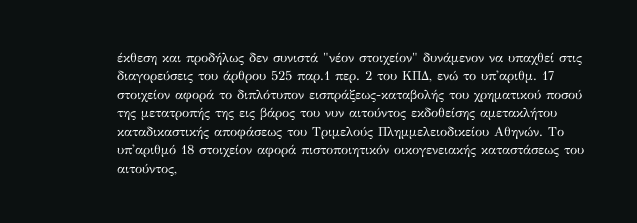έκθεση και προδήλως δεν συνιστά "νέον στοιχείον" δυνάμενον να υπαχθεί στις διαγορεύσεις του άρθρου 525 παρ.1 περ. 2 του ΚΠΔ, ενώ το υπ'αριθμ. 17 στοιχείον αφορά το διπλότυπον εισπράξεως-καταβολής του χρηματικού ποσού της μετατροπής της εις βάρος του νυν αιτούντος εκδοθείσης αμετακλήτου καταδικαστικής αποφάσεως του Τριμελούς Πλημμελειοδικείου Αθηνών. Το υπ'αριθμό 18 στοιχείον αφορά πιστοποιητικόν οικογενειακής καταστάσεως του αιτούντος,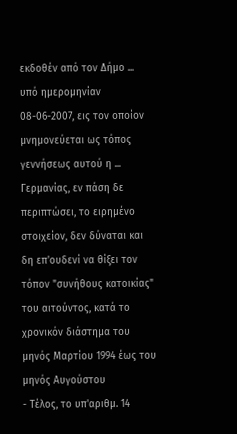εκδοθέν από τον Δήμο ... υπό ημερομηνίαν 08-06-2007, εις τον οποίον μνημονεύεται ως τόπος γεννήσεως αυτού η ... Γερμανίας, εν πάση δε περιπτώσει, το ειρημένο στοιχείον, δεν δύναται και δη επ'ουδενί να θίξει τον τόπον "συνήθους κατοικίας" του αιτούντος, κατά το χρονικόν διάστημα του μηνός Μαρτίου 1994 έως του μηνός Αυγούστου
- Τέλος, το υπ'αριθμ. 14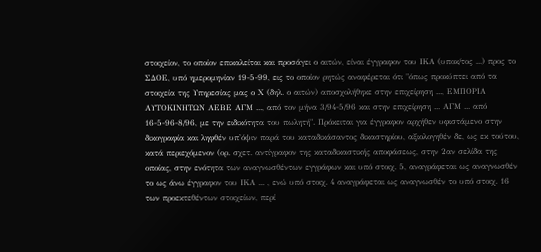στοιχείον, το οποίον επικαλείται και προσάγει ο αιτών, είναι έγγραφον του ΙΚΑ (υποκ/τος ...) προς το ΣΔΟΕ, υπό ημερομηνίαν 19-5-99, εις το οποίον ρητώς αναφέρεται ότι "όπως προκύπτει από τα στοιχεία της Υπηρεσίας μας ο Χ (δηλ. ο αιτών) αποσχολήθηκε στην επιχείρηση ..., ΕΜΠΟΡΙΑ ΑΥΤΟΚΙΝΗΤΩΝ ΑΕΒΕ ΑΓΜ ..., από τον μήνα 3/94-5/96 και στην επιχείρηση ... ΑΓΜ ... από 16-5-96-8/96, με την ειδικότητα του πωλητή". Πρόκειται για έγγραφον αρχήθεν υφιστάμενο στην δικογραφία και ληφθέν υπ'όψιν παρά του καταδικάσαντος δικαστηρίου, αξιολογηθέν δε, ως εκ τούτου, κατά περιεχόμενον (ορ. σχετ. αντίγραφον της καταδικαστικής αποφάσεως, στην 2αν σελίδα της οποίας, στην ενότητα των αναγνωσθέντων εγγράφων και υπό στοιχ. 5, αναγράφεται ως αναγνωσθέν το ως άνω έγγραφον του ΙΚΑ ... , ενώ υπό στοιχ. 4 αναγράφεται ως αναγνωσθέν το υπό στοιχ. 16 των προεκτεθέντων στοιχείων, περί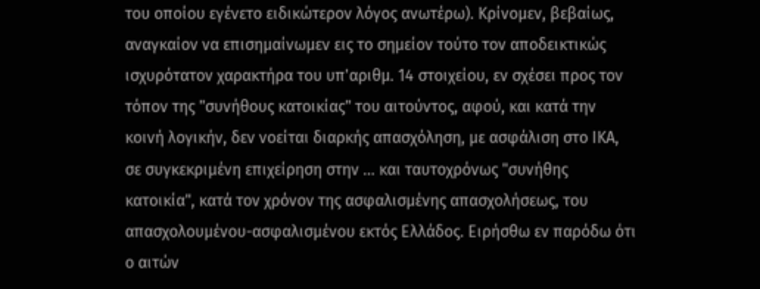του οποίου εγένετο ειδικώτερον λόγος ανωτέρω). Κρίνομεν, βεβαίως, αναγκαίον να επισημαίνωμεν εις το σημείον τούτο τον αποδεικτικώς ισχυρότατον χαρακτήρα του υπ'αριθμ. 14 στοιχείου, εν σχέσει προς τον τόπον της "συνήθους κατοικίας" του αιτούντος, αφού, και κατά την κοινή λογικήν, δεν νοείται διαρκής απασχόληση, με ασφάλιση στο ΙΚΑ, σε συγκεκριμένη επιχείρηση στην ... και ταυτοχρόνως "συνήθης κατοικία", κατά τον χρόνον της ασφαλισμένης απασχολήσεως, του απασχολουμένου-ασφαλισμένου εκτός Ελλάδος. Ειρήσθω εν παρόδω ότι ο αιτών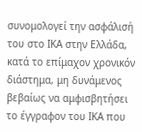συνομολογεί την ασφάλισή του στο ΙΚΑ στην Ελλάδα, κατά το επίμαχον χρονικόν διάστημα, μη δυνάμενος βεβαίως να αμφισβητήσει το έγγραφον του ΙΚΑ που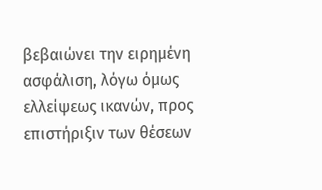βεβαιώνει την ειρημένη ασφάλιση, λόγω όμως ελλείψεως ικανών, προς επιστήριξιν των θέσεων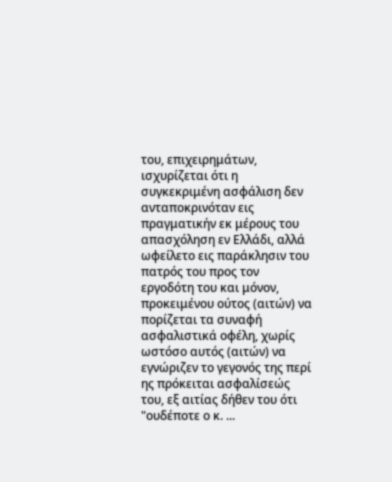του, επιχειρημάτων, ισχυρίζεται ότι η συγκεκριμένη ασφάλιση δεν ανταποκρινόταν εις πραγματικήν εκ μέρους του απασχόληση εν Ελλάδι, αλλά ωφείλετο εις παράκλησιν του πατρός του προς τον εργοδότη του και μόνον, προκειμένου ούτος (αιτών) να πορίζεται τα συναφή ασφαλιστικά οφέλη, χωρίς ωστόσο αυτός (αιτών) να εγνώριζεν το γεγονός της περί ης πρόκειται ασφαλίσεώς του, εξ αιτίας δήθεν του ότι "ουδέποτε ο κ. ...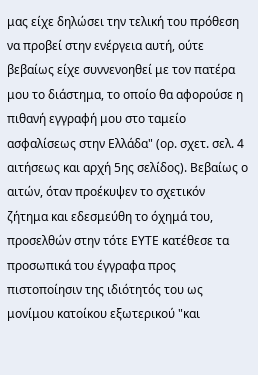μας είχε δηλώσει την τελική του πρόθεση να προβεί στην ενέργεια αυτή, ούτε βεβαίως είχε συννενοηθεί με τον πατέρα μου το διάστημα, το οποίο θα αφορούσε η πιθανή εγγραφή μου στο ταμείο ασφαλίσεως στην Ελλάδα" (ορ. σχετ. σελ. 4 αιτήσεως και αρχή 5ης σελίδος). Βεβαίως ο αιτών, όταν προέκυψεν το σχετικόν ζήτημα και εδεσμεύθη το όχημά του, προσελθών στην τότε ΕΥΤΕ κατέθεσε τα προσωπικά του έγγραφα προς πιστοποίησιν της ιδιότητός του ως μονίμου κατοίκου εξωτερικού "και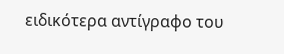ειδικότερα αντίγραφο του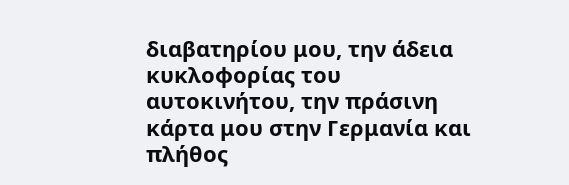διαβατηρίου μου, την άδεια κυκλοφορίας του αυτοκινήτου, την πράσινη κάρτα μου στην Γερμανία και πλήθος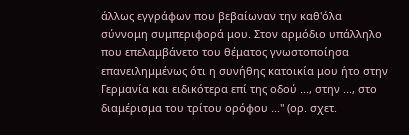άλλως εγγράφων που βεβαίωναν την καθ'όλα σύννομη συμπεριφορά μου. Στον αρμόδιο υπάλληλο που επελαμβάνετο του θέματος γνωστοποίησα επανειλημμένως ότι η συνήθης κατοικία μου ήτο στην Γερμανία και ειδικότερα επί της οδού ..., στην ..., στο διαμέρισμα του τρίτου ορόφου ..." (ορ. σχετ.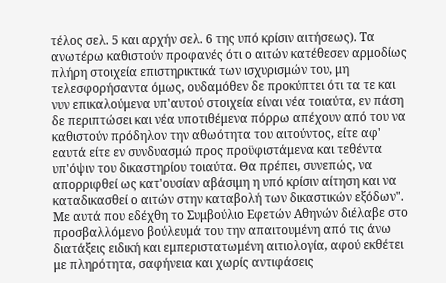τέλος σελ. 5 και αρχήν σελ. 6 της υπό κρίσιν αιτήσεως). Τα ανωτέρω καθιστούν προφανές ότι ο αιτών κατέθεσεν αρμοδίως πλήρη στοιχεία επιστηρικτικά των ισχυρισμών του, μη τελεσφορήσαντα όμως, ουδαμόθεν δε προκύπτει ότι τα τε και νυν επικαλούμενα υπ'αυτού στοιχεία είναι νέα τοιαύτα, εν πάση δε περιπτώσει και νέα υποτιθέμενα πόρρω απέχουν από του να καθιστούν πρόδηλον την αθωότητα του αιτούντος, είτε αφ' εαυτά είτε εν συνδυασμώ προς προϋφιστάμενα και τεθέντα υπ'όψιν του δικαστηρίου τοιαύτα. Θα πρέπει, συνεπώς, να απορριφθεί ως κατ'ουσίαν αβάσιμη η υπό κρίσιν αίτηση και να καταδικασθεί ο αιτών στην καταβολή των δικαστικών εξόδων". Με αυτά που εδέχθη το Συμβούλιο Εφετών Αθηνών διέλαβε στο προσβαλλόμενο βούλευμά του την απαιτουμένη από τις άνω διατάξεις ειδική και εμπεριστατωμένη αιτιολογία, αφού εκθέτει με πληρότητα, σαφήνεια και χωρίς αντιφάσεις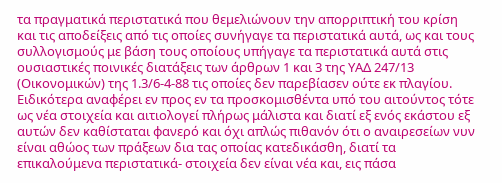τα πραγματικά περιστατικά που θεμελιώνουν την απορριπτική του κρίση και τις αποδείξεις από τις οποίες συνήγαγε τα περιστατικά αυτά, ως και τους συλλογισμούς με βάση τους οποίους υπήγαγε τα περιστατικά αυτά στις ουσιαστικές ποινικές διατάξεις των άρθρων 1 και 3 της ΥΑΔ 247/13 (Οικονομικών) της 1.3/6-4-88 τις οποίες δεν παρεβίασεν ούτε εκ πλαγίου. Ειδικότερα αναφέρει εν προς εν τα προσκομισθέντα υπό του αιτούντος τότε ως νέα στοιχεία και αιτιολογεί πλήρως μάλιστα και διατί εξ ενός εκάστου εξ αυτών δεν καθίσταται φανερό και όχι απλώς πιθανόν ότι ο αναιρεσείων νυν είναι αθώος των πράξεων δια τας οποίας κατεδικάσθη, διατί τα επικαλούμενα περιστατικά- στοιχεία δεν είναι νέα και, εις πάσα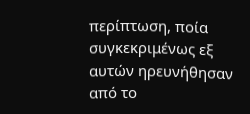περίπτωση, ποία συγκεκριμένως εξ αυτών ηρευνήθησαν από το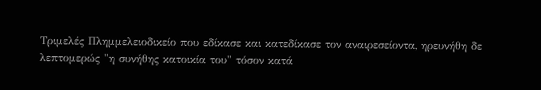Τριμελές Πλημμελειοδικείο που εδίκασε και κατεδίκασε τον αναιρεσείοντα, ηρευνήθη δε λεπτομερώς "η συνήθης κατοικία του" τόσον κατά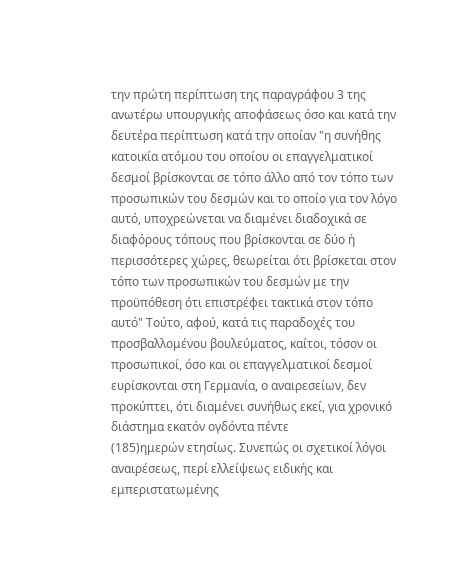την πρώτη περίπτωση της παραγράφου 3 της ανωτέρω υπουργικής αποφάσεως όσο και κατά την δευτέρα περίπτωση κατά την οποίαν "η συνήθης κατοικία ατόμου του οποίου οι επαγγελματικοί δεσμοί βρίσκονται σε τόπο άλλο από τον τόπο των προσωπικών του δεσμών και το οποίο για τον λόγο αυτό, υποχρεώνεται να διαμένει διαδοχικά σε διαφόρους τόπους που βρίσκονται σε δύο ή περισσότερες χώρες, θεωρείται ότι βρίσκεται στον τόπο των προσωπικών του δεσμών με την προϋπόθεση ότι επιστρέφει τακτικά στον τόπο αυτό" Τούτο, αφού, κατά τις παραδοχές του προσβαλλομένου βουλεύματος, καίτοι, τόσον οι προσωπικοί, όσο και οι επαγγελματικοί δεσμοί ευρίσκονται στη Γερμανία, ο αναιρεσείων, δεν προκύπτει, ότι διαμένει συνήθως εκεί, για χρονικό διάστημα εκατόν ογδόντα πέντε
(185)ημερών ετησίως. Συνεπώς οι σχετικοί λόγοι αναιρέσεως, περί ελλείψεως ειδικής και εμπεριστατωμένης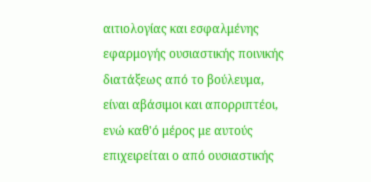αιτιολογίας και εσφαλμένης εφαρμογής ουσιαστικής ποινικής διατάξεως από το βούλευμα, είναι αβάσιμοι και απορριπτέοι, ενώ καθ'ό μέρος με αυτούς επιχειρείται ο από ουσιαστικής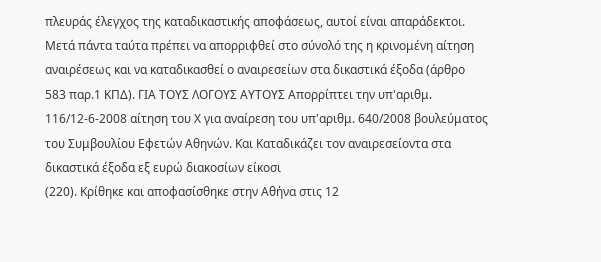πλευράς έλεγχος της καταδικαστικής αποφάσεως, αυτοί είναι απαράδεκτοι. Μετά πάντα ταύτα πρέπει να απορριφθεί στο σύνολό της η κρινομένη αίτηση αναιρέσεως και να καταδικασθεί ο αναιρεσείων στα δικαστικά έξοδα (άρθρο 583 παρ.1 ΚΠΔ). ΓΙΑ ΤΟΥΣ ΛΟΓΟΥΣ ΑΥΤΟΥΣ Απορρίπτει την υπ'αριθμ. 116/12-6-2008 αίτηση του Χ για αναίρεση του υπ'αριθμ. 640/2008 βουλεύματος του Συμβουλίου Εφετών Αθηνών. Και Καταδικάζει τον αναιρεσείοντα στα δικαστικά έξοδα εξ ευρώ διακοσίων είκοσι
(220). Κρίθηκε και αποφασίσθηκε στην Αθήνα στις 12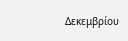Δεκεμβρίου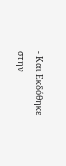- Και Εκδόθηκε στην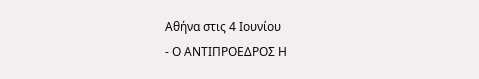Αθήνα στις 4 Ιουνίου
- Ο ΑΝΤΙΠΡΟΕΔΡΟΣ Η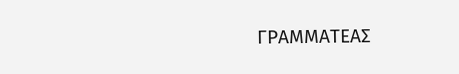ΓΡΑΜΜΑΤΕΑΣ